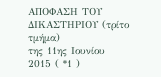ΑΠΟΦΑΣΗ ΤΟΥ ΔΙΚΑΣΤΗΡΙΟΥ (τρίτο τμήμα)
της 11ης Ιουνίου 2015 ( *1 )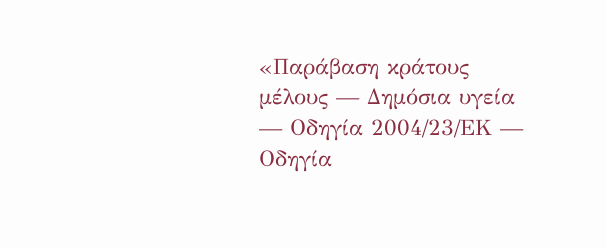«Παράβαση κράτους μέλους — Δημόσια υγεία — Οδηγία 2004/23/ΕΚ — Οδηγία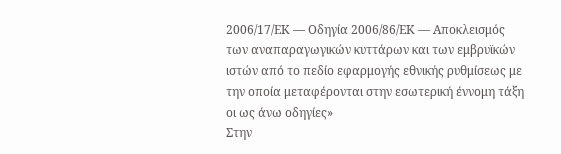2006/17/ΕΚ — Οδηγία 2006/86/ΕΚ — Αποκλεισμός των αναπαραγωγικών κυττάρων και των εμβρυϊκών ιστών από το πεδίο εφαρμογής εθνικής ρυθμίσεως με την οποία μεταφέρονται στην εσωτερική έννομη τάξη οι ως άνω οδηγίες»
Στην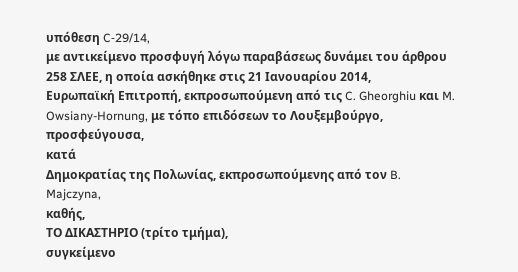υπόθεση C‑29/14,
με αντικείμενο προσφυγή λόγω παραβάσεως δυνάμει του άρθρου 258 ΣΛΕΕ, η οποία ασκήθηκε στις 21 Ιανουαρίου 2014,
Ευρωπαϊκή Επιτροπή, εκπροσωπούμενη από τις C. Gheorghiu και M. Owsiany-Hornung, με τόπο επιδόσεων το Λουξεμβούργο,
προσφεύγουσα,
κατά
Δημοκρατίας της Πολωνίας, εκπροσωπούμενης από τον B. Majczyna,
καθής,
ΤΟ ΔΙΚΑΣΤΗΡΙΟ (τρίτο τμήμα),
συγκείμενο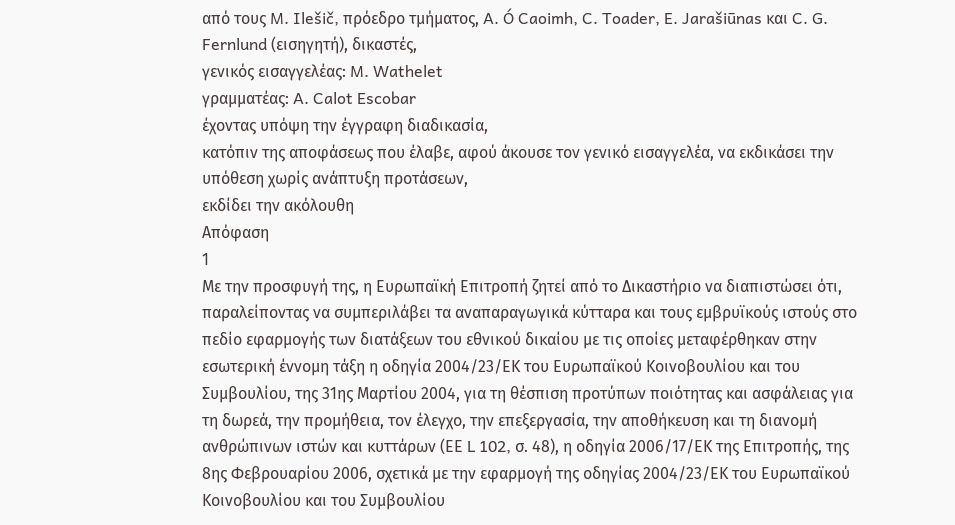από τους M. Ilešič, πρόεδρο τμήματος, A. Ó Caoimh, C. Toader, E. Jarašiūnas και C. G. Fernlund (εισηγητή), δικαστές,
γενικός εισαγγελέας: M. Wathelet
γραμματέας: A. Calot Escobar
έχοντας υπόψη την έγγραφη διαδικασία,
κατόπιν της αποφάσεως που έλαβε, αφού άκουσε τον γενικό εισαγγελέα, να εκδικάσει την υπόθεση χωρίς ανάπτυξη προτάσεων,
εκδίδει την ακόλουθη
Απόφαση
1
Με την προσφυγή της, η Ευρωπαϊκή Επιτροπή ζητεί από το Δικαστήριο να διαπιστώσει ότι, παραλείποντας να συμπεριλάβει τα αναπαραγωγικά κύτταρα και τους εμβρυϊκούς ιστούς στο πεδίο εφαρμογής των διατάξεων του εθνικού δικαίου με τις οποίες μεταφέρθηκαν στην εσωτερική έννομη τάξη η οδηγία 2004/23/ΕΚ του Ευρωπαϊκού Κοινοβουλίου και του Συμβουλίου, της 31ης Μαρτίου 2004, για τη θέσπιση προτύπων ποιότητας και ασφάλειας για τη δωρεά, την προμήθεια, τον έλεγχο, την επεξεργασία, την αποθήκευση και τη διανομή ανθρώπινων ιστών και κυττάρων (ΕΕ L 102, σ. 48), η οδηγία 2006/17/ΕΚ της Επιτροπής, της 8ης Φεβρουαρίου 2006, σχετικά με την εφαρμογή της οδηγίας 2004/23/ΕΚ του Ευρωπαϊκού Κοινοβουλίου και του Συμβουλίου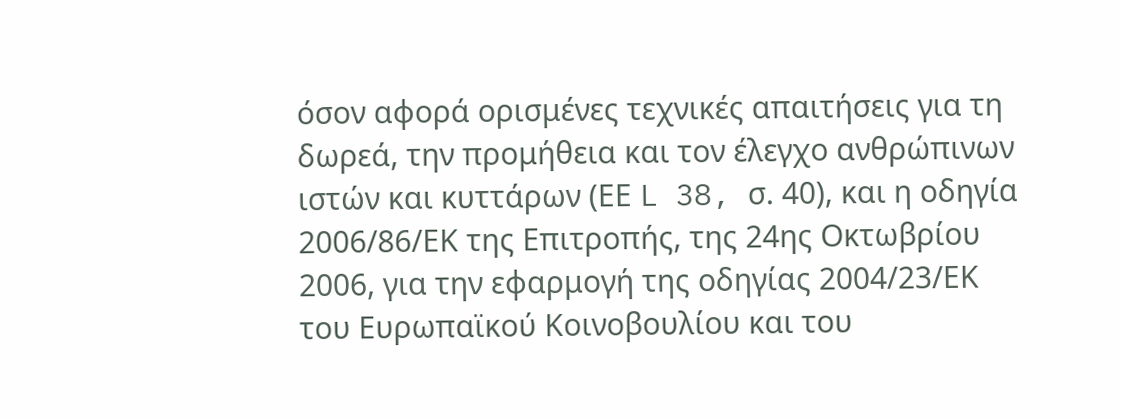όσον αφορά ορισμένες τεχνικές απαιτήσεις για τη δωρεά, την προμήθεια και τον έλεγχο ανθρώπινων ιστών και κυττάρων (ΕΕ L 38, σ. 40), και η οδηγία 2006/86/ΕΚ της Επιτροπής, της 24ης Οκτωβρίου 2006, για την εφαρμογή της οδηγίας 2004/23/ΕΚ του Ευρωπαϊκού Κοινοβουλίου και του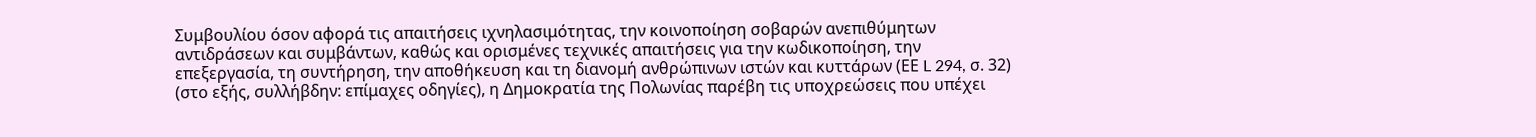Συμβουλίου όσον αφορά τις απαιτήσεις ιχνηλασιμότητας, την κοινοποίηση σοβαρών ανεπιθύμητων αντιδράσεων και συμβάντων, καθώς και ορισμένες τεχνικές απαιτήσεις για την κωδικοποίηση, την επεξεργασία, τη συντήρηση, την αποθήκευση και τη διανομή ανθρώπινων ιστών και κυττάρων (ΕΕ L 294, σ. 32) (στο εξής, συλλήβδην: επίμαχες οδηγίες), η Δημοκρατία της Πολωνίας παρέβη τις υποχρεώσεις που υπέχει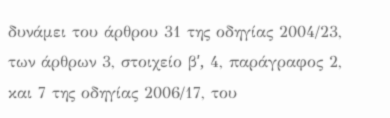δυνάμει του άρθρου 31 της οδηγίας 2004/23, των άρθρων 3, στοιχείο βʹ, 4, παράγραφος 2, και 7 της οδηγίας 2006/17, του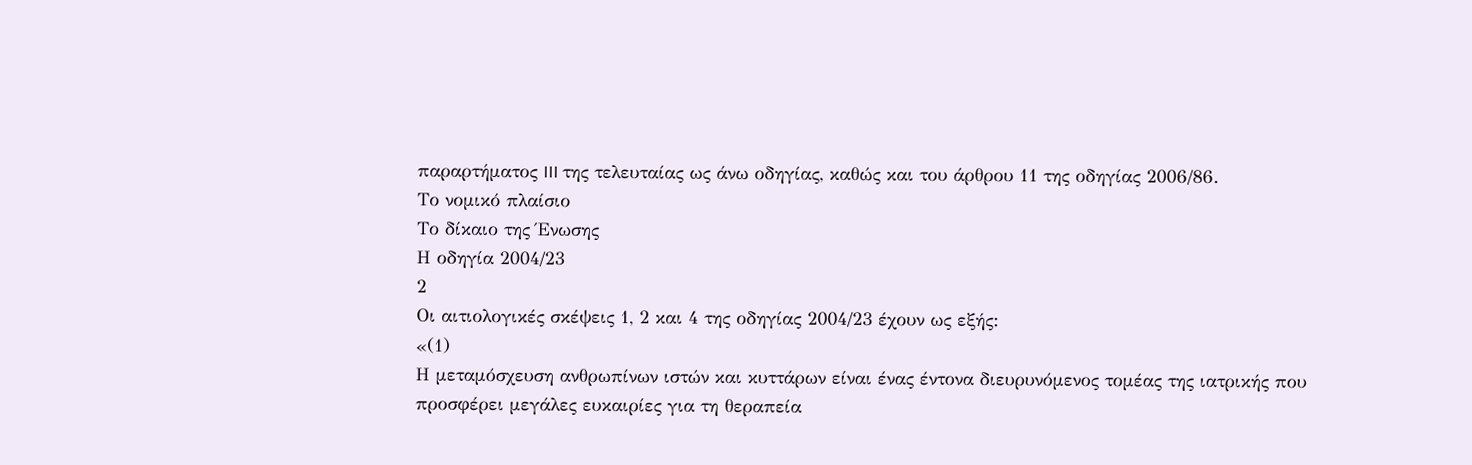παραρτήματος III της τελευταίας ως άνω οδηγίας, καθώς και του άρθρου 11 της οδηγίας 2006/86.
Το νομικό πλαίσιο
Το δίκαιο της Ένωσης
Η οδηγία 2004/23
2
Οι αιτιολογικές σκέψεις 1, 2 και 4 της οδηγίας 2004/23 έχουν ως εξής:
«(1)
Η μεταμόσχευση ανθρωπίνων ιστών και κυττάρων είναι ένας έντονα διευρυνόμενος τομέας της ιατρικής που προσφέρει μεγάλες ευκαιρίες για τη θεραπεία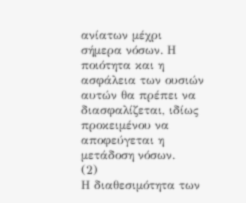ανίατων μέχρι σήμερα νόσων. Η ποιότητα και η ασφάλεια των ουσιών αυτών θα πρέπει να διασφαλίζεται, ιδίως προκειμένου να αποφεύγεται η μετάδοση νόσων.
(2)
Η διαθεσιμότητα των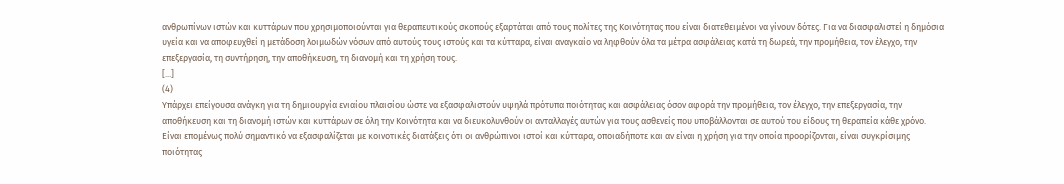ανθρωπίνων ιστών και κυττάρων που χρησιμοποιούνται για θεραπευτικούς σκοπούς εξαρτάται από τους πολίτες της Κοινότητας που είναι διατεθειμένοι να γίνουν δότες. Για να διασφαλιστεί η δημόσια υγεία και να αποφευχθεί η μετάδοση λοιμωδών νόσων από αυτούς τους ιστούς και τα κύτταρα, είναι αναγκαίο να ληφθούν όλα τα μέτρα ασφάλειας κατά τη δωρεά, την προμήθεια, τον έλεγχο, την επεξεργασία, τη συντήρηση, την αποθήκευση, τη διανομή και τη χρήση τους.
[...]
(4)
Υπάρχει επείγουσα ανάγκη για τη δημιουργία ενιαίου πλαισίου ώστε να εξασφαλιστούν υψηλά πρότυπα ποιότητας και ασφάλειας όσον αφορά την προμήθεια, τον έλεγχο, την επεξεργασία, την αποθήκευση και τη διανομή ιστών και κυττάρων σε όλη την Κοινότητα και να διευκολυνθούν οι ανταλλαγές αυτών για τους ασθενείς που υποβάλλονται σε αυτού του είδους τη θεραπεία κάθε χρόνο. Είναι επομένως πολύ σημαντικό να εξασφαλίζεται με κοινοτικές διατάξεις ότι οι ανθρώπινοι ιστοί και κύτταρα, οποιαδήποτε και αν είναι η χρήση για την οποία προορίζονται, είναι συγκρίσιμης ποιότητας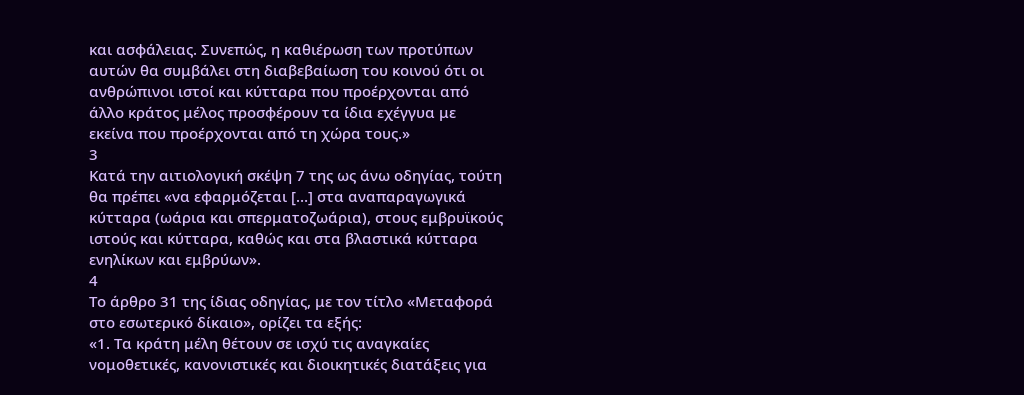και ασφάλειας. Συνεπώς, η καθιέρωση των προτύπων αυτών θα συμβάλει στη διαβεβαίωση του κοινού ότι οι ανθρώπινοι ιστοί και κύτταρα που προέρχονται από άλλο κράτος μέλος προσφέρουν τα ίδια εχέγγυα με εκείνα που προέρχονται από τη χώρα τους.»
3
Κατά την αιτιολογική σκέψη 7 της ως άνω οδηγίας, τούτη θα πρέπει «να εφαρμόζεται […] στα αναπαραγωγικά κύτταρα (ωάρια και σπερματοζωάρια), στους εμβρυϊκούς ιστούς και κύτταρα, καθώς και στα βλαστικά κύτταρα ενηλίκων και εμβρύων».
4
Το άρθρο 31 της ίδιας οδηγίας, με τον τίτλο «Μεταφορά στο εσωτερικό δίκαιο», ορίζει τα εξής:
«1. Τα κράτη μέλη θέτουν σε ισχύ τις αναγκαίες νομοθετικές, κανονιστικές και διοικητικές διατάξεις για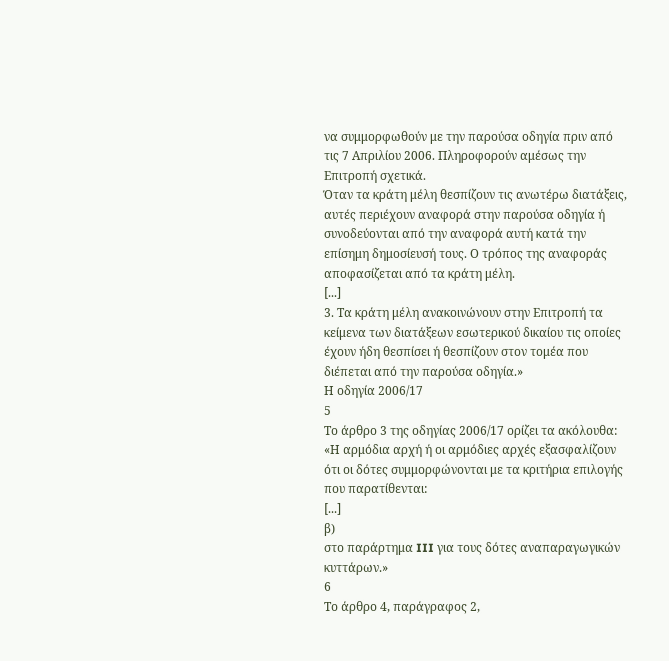να συμμορφωθούν με την παρούσα οδηγία πριν από τις 7 Απριλίου 2006. Πληροφορούν αμέσως την Επιτροπή σχετικά.
Όταν τα κράτη μέλη θεσπίζουν τις ανωτέρω διατάξεις, αυτές περιέχουν αναφορά στην παρούσα οδηγία ή συνοδεύονται από την αναφορά αυτή κατά την επίσημη δημοσίευσή τους. Ο τρόπος της αναφοράς αποφασίζεται από τα κράτη μέλη.
[...]
3. Τα κράτη μέλη ανακοινώνουν στην Επιτροπή τα κείμενα των διατάξεων εσωτερικού δικαίου τις οποίες έχουν ήδη θεσπίσει ή θεσπίζουν στον τομέα που διέπεται από την παρούσα οδηγία.»
Η οδηγία 2006/17
5
Το άρθρο 3 της οδηγίας 2006/17 ορίζει τα ακόλουθα:
«Η αρμόδια αρχή ή οι αρμόδιες αρχές εξασφαλίζουν ότι οι δότες συμμορφώνονται με τα κριτήρια επιλογής που παρατίθενται:
[...]
β)
στο παράρτημα III για τους δότες αναπαραγωγικών κυττάρων.»
6
Το άρθρο 4, παράγραφος 2,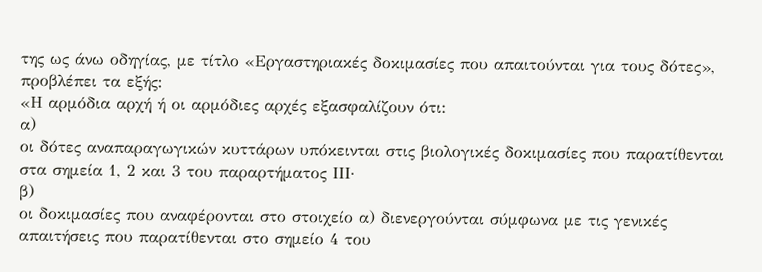της ως άνω οδηγίας, με τίτλο «Εργαστηριακές δοκιμασίες που απαιτούνται για τους δότες», προβλέπει τα εξής:
«Η αρμόδια αρχή ή οι αρμόδιες αρχές εξασφαλίζουν ότι:
α)
οι δότες αναπαραγωγικών κυττάρων υπόκεινται στις βιολογικές δοκιμασίες που παρατίθενται στα σημεία 1, 2 και 3 του παραρτήματος ΙΙΙ·
β)
οι δοκιμασίες που αναφέρονται στο στοιχείο α) διενεργούνται σύμφωνα με τις γενικές απαιτήσεις που παρατίθενται στο σημείο 4 του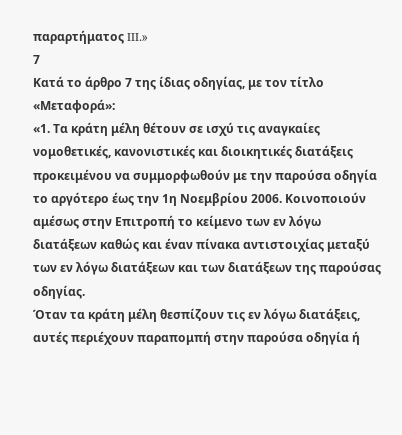παραρτήματος III.»
7
Κατά το άρθρο 7 της ίδιας οδηγίας, με τον τίτλο «Μεταφορά»:
«1. Τα κράτη μέλη θέτουν σε ισχύ τις αναγκαίες νομοθετικές, κανονιστικές και διοικητικές διατάξεις προκειμένου να συμμορφωθούν με την παρούσα οδηγία το αργότερο έως την 1η Νοεμβρίου 2006. Κοινοποιούν αμέσως στην Επιτροπή το κείμενο των εν λόγω διατάξεων καθώς και έναν πίνακα αντιστοιχίας μεταξύ των εν λόγω διατάξεων και των διατάξεων της παρούσας οδηγίας.
Όταν τα κράτη μέλη θεσπίζουν τις εν λόγω διατάξεις, αυτές περιέχουν παραπομπή στην παρούσα οδηγία ή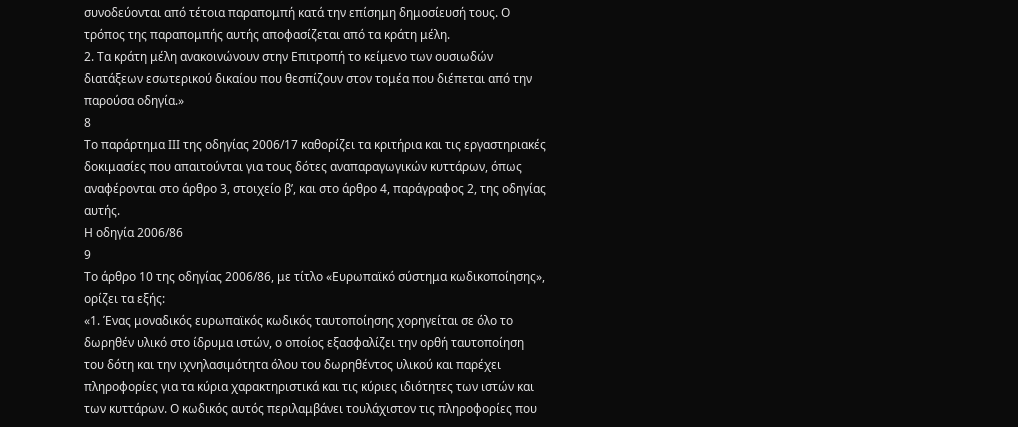συνοδεύονται από τέτοια παραπομπή κατά την επίσημη δημοσίευσή τους. Ο τρόπος της παραπομπής αυτής αποφασίζεται από τα κράτη μέλη.
2. Τα κράτη μέλη ανακοινώνουν στην Επιτροπή το κείμενο των ουσιωδών διατάξεων εσωτερικού δικαίου που θεσπίζουν στον τομέα που διέπεται από την παρούσα οδηγία.»
8
Το παράρτημα ΙΙΙ της οδηγίας 2006/17 καθορίζει τα κριτήρια και τις εργαστηριακές δοκιμασίες που απαιτούνται για τους δότες αναπαραγωγικών κυττάρων, όπως αναφέρονται στο άρθρο 3, στοιχείο βʹ, και στο άρθρο 4, παράγραφος 2, της οδηγίας αυτής.
Η οδηγία 2006/86
9
Το άρθρο 10 της οδηγίας 2006/86, με τίτλο «Ευρωπαϊκό σύστημα κωδικοποίησης», ορίζει τα εξής:
«1. Ένας μοναδικός ευρωπαϊκός κωδικός ταυτοποίησης χορηγείται σε όλο το δωρηθέν υλικό στο ίδρυμα ιστών, ο οποίος εξασφαλίζει την ορθή ταυτοποίηση του δότη και την ιχνηλασιμότητα όλου του δωρηθέντος υλικού και παρέχει πληροφορίες για τα κύρια χαρακτηριστικά και τις κύριες ιδιότητες των ιστών και των κυττάρων. Ο κωδικός αυτός περιλαμβάνει τουλάχιστον τις πληροφορίες που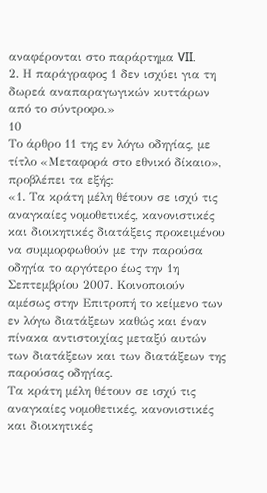αναφέρονται στο παράρτημα VII.
2. Η παράγραφος 1 δεν ισχύει για τη δωρεά αναπαραγωγικών κυττάρων από το σύντροφο.»
10
Το άρθρο 11 της εν λόγω οδηγίας, με τίτλο «Μεταφορά στο εθνικό δίκαιο», προβλέπει τα εξής:
«1. Τα κράτη μέλη θέτουν σε ισχύ τις αναγκαίες νομοθετικές, κανονιστικές και διοικητικές διατάξεις προκειμένου να συμμορφωθούν με την παρούσα οδηγία το αργότερο έως την 1η Σεπτεμβρίου 2007. Κοινοποιούν αμέσως στην Επιτροπή το κείμενο των εν λόγω διατάξεων καθώς και έναν πίνακα αντιστοιχίας μεταξύ αυτών των διατάξεων και των διατάξεων της παρούσας οδηγίας.
Τα κράτη μέλη θέτουν σε ισχύ τις αναγκαίες νομοθετικές, κανονιστικές και διοικητικές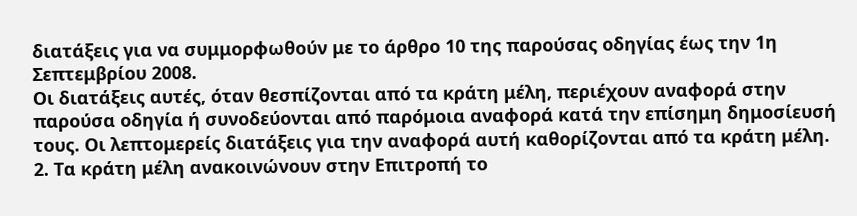διατάξεις για να συμμορφωθούν με το άρθρο 10 της παρούσας οδηγίας έως την 1η Σεπτεμβρίου 2008.
Οι διατάξεις αυτές, όταν θεσπίζονται από τα κράτη μέλη, περιέχουν αναφορά στην παρούσα οδηγία ή συνοδεύονται από παρόμοια αναφορά κατά την επίσημη δημοσίευσή τους. Οι λεπτομερείς διατάξεις για την αναφορά αυτή καθορίζονται από τα κράτη μέλη.
2. Τα κράτη μέλη ανακοινώνουν στην Επιτροπή το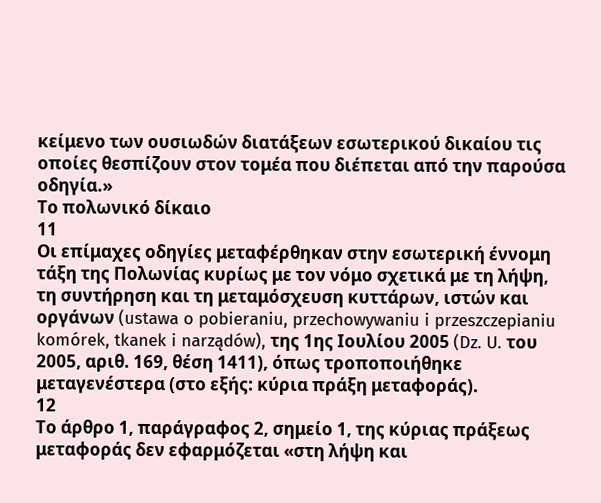κείμενο των ουσιωδών διατάξεων εσωτερικού δικαίου τις οποίες θεσπίζουν στον τομέα που διέπεται από την παρούσα οδηγία.»
Το πολωνικό δίκαιο
11
Οι επίμαχες οδηγίες μεταφέρθηκαν στην εσωτερική έννομη τάξη της Πολωνίας κυρίως με τον νόμο σχετικά με τη λήψη, τη συντήρηση και τη μεταμόσχευση κυττάρων, ιστών και οργάνων (ustawa o pobieraniu, przechowywaniu i przeszczepianiu komórek, tkanek i narządów), της 1ης Ιουλίου 2005 (Dz. U. του 2005, αριθ. 169, θέση 1411), όπως τροποποιήθηκε μεταγενέστερα (στο εξής: κύρια πράξη μεταφοράς).
12
Το άρθρο 1, παράγραφος 2, σημείο 1, της κύριας πράξεως μεταφοράς δεν εφαρμόζεται «στη λήψη και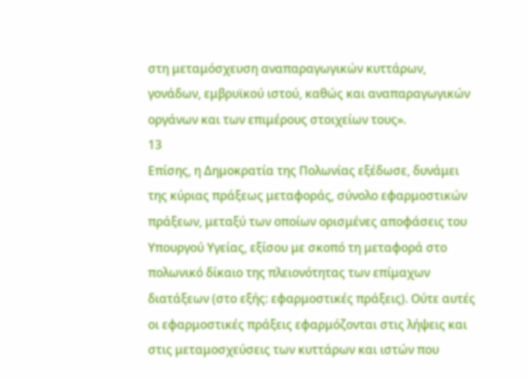στη μεταμόσχευση αναπαραγωγικών κυττάρων, γονάδων, εμβρυϊκού ιστού, καθώς και αναπαραγωγικών οργάνων και των επιμέρους στοιχείων τους».
13
Επίσης, η Δημοκρατία της Πολωνίας εξέδωσε, δυνάμει της κύριας πράξεως μεταφοράς, σύνολο εφαρμοστικών πράξεων, μεταξύ των οποίων ορισμένες αποφάσεις του Υπουργού Υγείας, εξίσου με σκοπό τη μεταφορά στο πολωνικό δίκαιο της πλειονότητας των επίμαχων διατάξεων (στο εξής: εφαρμοστικές πράξεις). Ούτε αυτές οι εφαρμοστικές πράξεις εφαρμόζονται στις λήψεις και στις μεταμοσχεύσεις των κυττάρων και ιστών που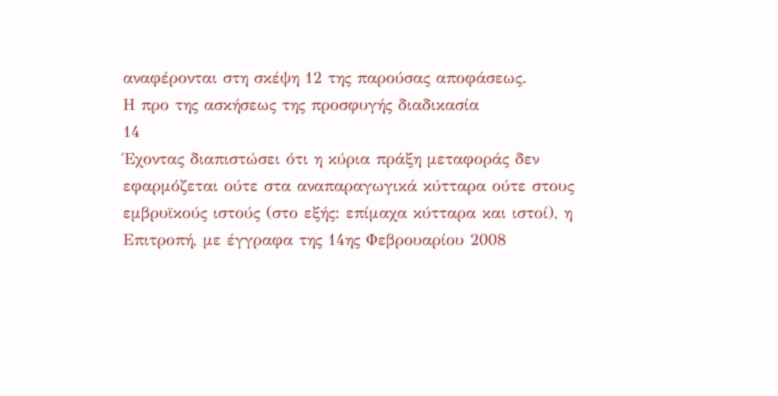αναφέρονται στη σκέψη 12 της παρούσας αποφάσεως.
Η προ της ασκήσεως της προσφυγής διαδικασία
14
Έχοντας διαπιστώσει ότι η κύρια πράξη μεταφοράς δεν εφαρμόζεται ούτε στα αναπαραγωγικά κύτταρα ούτε στους εμβρυϊκούς ιστούς (στο εξής: επίμαχα κύτταρα και ιστοί), η Επιτροπή, με έγγραφα της 14ης Φεβρουαρίου 2008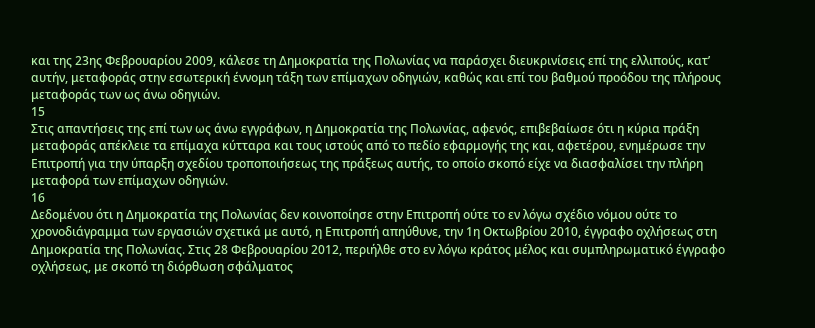και της 23ης Φεβρουαρίου 2009, κάλεσε τη Δημοκρατία της Πολωνίας να παράσχει διευκρινίσεις επί της ελλιπούς, κατ’ αυτήν, μεταφοράς στην εσωτερική έννομη τάξη των επίμαχων οδηγιών, καθώς και επί του βαθμού προόδου της πλήρους μεταφοράς των ως άνω οδηγιών.
15
Στις απαντήσεις της επί των ως άνω εγγράφων, η Δημοκρατία της Πολωνίας, αφενός, επιβεβαίωσε ότι η κύρια πράξη μεταφοράς απέκλειε τα επίμαχα κύτταρα και τους ιστούς από το πεδίο εφαρμογής της και, αφετέρου, ενημέρωσε την Επιτροπή για την ύπαρξη σχεδίου τροποποιήσεως της πράξεως αυτής, το οποίο σκοπό είχε να διασφαλίσει την πλήρη μεταφορά των επίμαχων οδηγιών.
16
Δεδομένου ότι η Δημοκρατία της Πολωνίας δεν κοινοποίησε στην Επιτροπή ούτε το εν λόγω σχέδιο νόμου ούτε το χρονοδιάγραμμα των εργασιών σχετικά με αυτό, η Επιτροπή απηύθυνε, την 1η Οκτωβρίου 2010, έγγραφο οχλήσεως στη Δημοκρατία της Πολωνίας. Στις 28 Φεβρουαρίου 2012, περιήλθε στο εν λόγω κράτος μέλος και συμπληρωματικό έγγραφο οχλήσεως, με σκοπό τη διόρθωση σφάλματος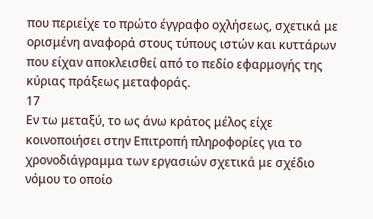που περιείχε το πρώτο έγγραφο οχλήσεως, σχετικά με ορισμένη αναφορά στους τύπους ιστών και κυττάρων που είχαν αποκλεισθεί από το πεδίο εφαρμογής της κύριας πράξεως μεταφοράς.
17
Εν τω μεταξύ, το ως άνω κράτος μέλος είχε κοινοποιήσει στην Επιτροπή πληροφορίες για το χρονοδιάγραμμα των εργασιών σχετικά με σχέδιο νόμου το οποίο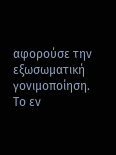αφορούσε την εξωσωματική γονιμοποίηση. Το εν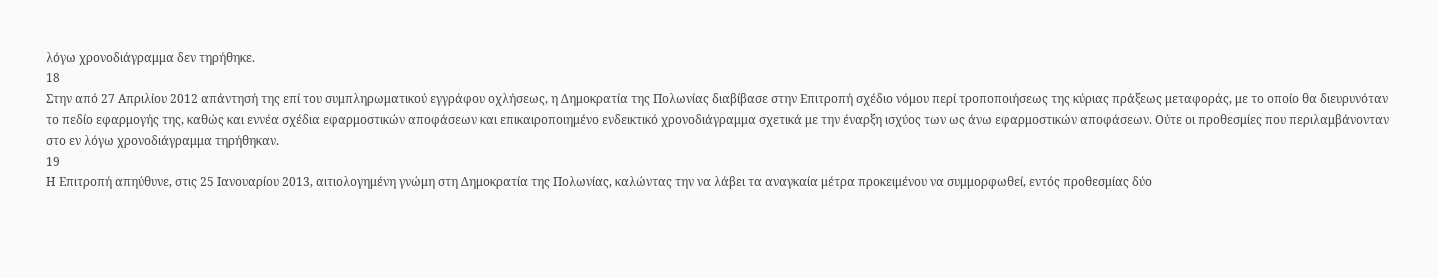λόγω χρονοδιάγραμμα δεν τηρήθηκε.
18
Στην από 27 Απριλίου 2012 απάντησή της επί του συμπληρωματικού εγγράφου οχλήσεως, η Δημοκρατία της Πολωνίας διαβίβασε στην Επιτροπή σχέδιο νόμου περί τροποποιήσεως της κύριας πράξεως μεταφοράς, με το οποίο θα διευρυνόταν το πεδίο εφαρμογής της, καθώς και εννέα σχέδια εφαρμοστικών αποφάσεων και επικαιροποιημένο ενδεικτικό χρονοδιάγραμμα σχετικά με την έναρξη ισχύος των ως άνω εφαρμοστικών αποφάσεων. Ούτε οι προθεσμίες που περιλαμβάνονταν στο εν λόγω χρονοδιάγραμμα τηρήθηκαν.
19
Η Επιτροπή απηύθυνε, στις 25 Ιανουαρίου 2013, αιτιολογημένη γνώμη στη Δημοκρατία της Πολωνίας, καλώντας την να λάβει τα αναγκαία μέτρα προκειμένου να συμμορφωθεί, εντός προθεσμίας δύο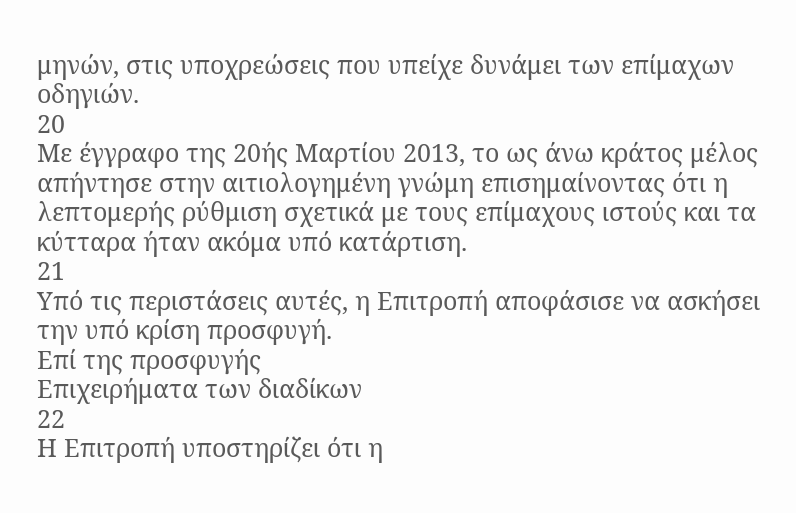μηνών, στις υποχρεώσεις που υπείχε δυνάμει των επίμαχων οδηγιών.
20
Με έγγραφο της 20ής Μαρτίου 2013, το ως άνω κράτος μέλος απήντησε στην αιτιολογημένη γνώμη επισημαίνοντας ότι η λεπτομερής ρύθμιση σχετικά με τους επίμαχους ιστούς και τα κύτταρα ήταν ακόμα υπό κατάρτιση.
21
Υπό τις περιστάσεις αυτές, η Επιτροπή αποφάσισε να ασκήσει την υπό κρίση προσφυγή.
Επί της προσφυγής
Επιχειρήματα των διαδίκων
22
Η Επιτροπή υποστηρίζει ότι η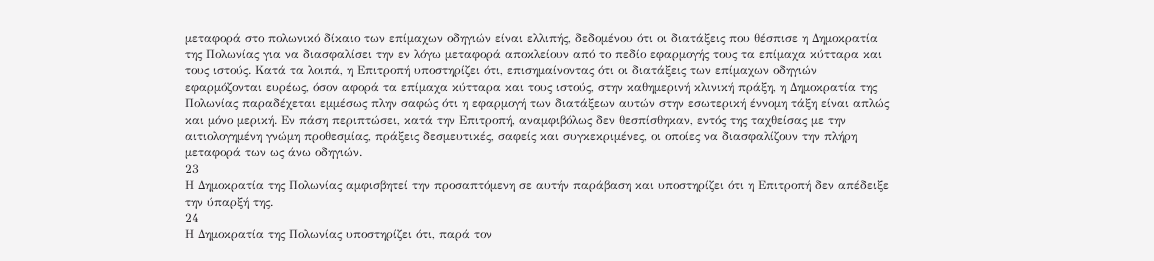μεταφορά στο πολωνικό δίκαιο των επίμαχων οδηγιών είναι ελλιπής, δεδομένου ότι οι διατάξεις που θέσπισε η Δημοκρατία της Πολωνίας για να διασφαλίσει την εν λόγω μεταφορά αποκλείουν από το πεδίο εφαρμογής τους τα επίμαχα κύτταρα και τους ιστούς. Κατά τα λοιπά, η Επιτροπή υποστηρίζει ότι, επισημαίνοντας ότι οι διατάξεις των επίμαχων οδηγιών εφαρμόζονται ευρέως, όσον αφορά τα επίμαχα κύτταρα και τους ιστούς, στην καθημερινή κλινική πράξη, η Δημοκρατία της Πολωνίας παραδέχεται εμμέσως πλην σαφώς ότι η εφαρμογή των διατάξεων αυτών στην εσωτερική έννομη τάξη είναι απλώς και μόνο μερική. Εν πάση περιπτώσει, κατά την Επιτροπή, αναμφιβόλως δεν θεσπίσθηκαν, εντός της ταχθείσας με την αιτιολογημένη γνώμη προθεσμίας, πράξεις δεσμευτικές, σαφείς και συγκεκριμένες, οι οποίες να διασφαλίζουν την πλήρη μεταφορά των ως άνω οδηγιών.
23
Η Δημοκρατία της Πολωνίας αμφισβητεί την προσαπτόμενη σε αυτήν παράβαση και υποστηρίζει ότι η Επιτροπή δεν απέδειξε την ύπαρξή της.
24
Η Δημοκρατία της Πολωνίας υποστηρίζει ότι, παρά τον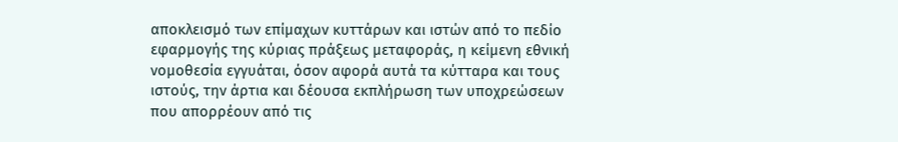αποκλεισμό των επίμαχων κυττάρων και ιστών από το πεδίο εφαρμογής της κύριας πράξεως μεταφοράς, η κείμενη εθνική νομοθεσία εγγυάται, όσον αφορά αυτά τα κύτταρα και τους ιστούς, την άρτια και δέουσα εκπλήρωση των υποχρεώσεων που απορρέουν από τις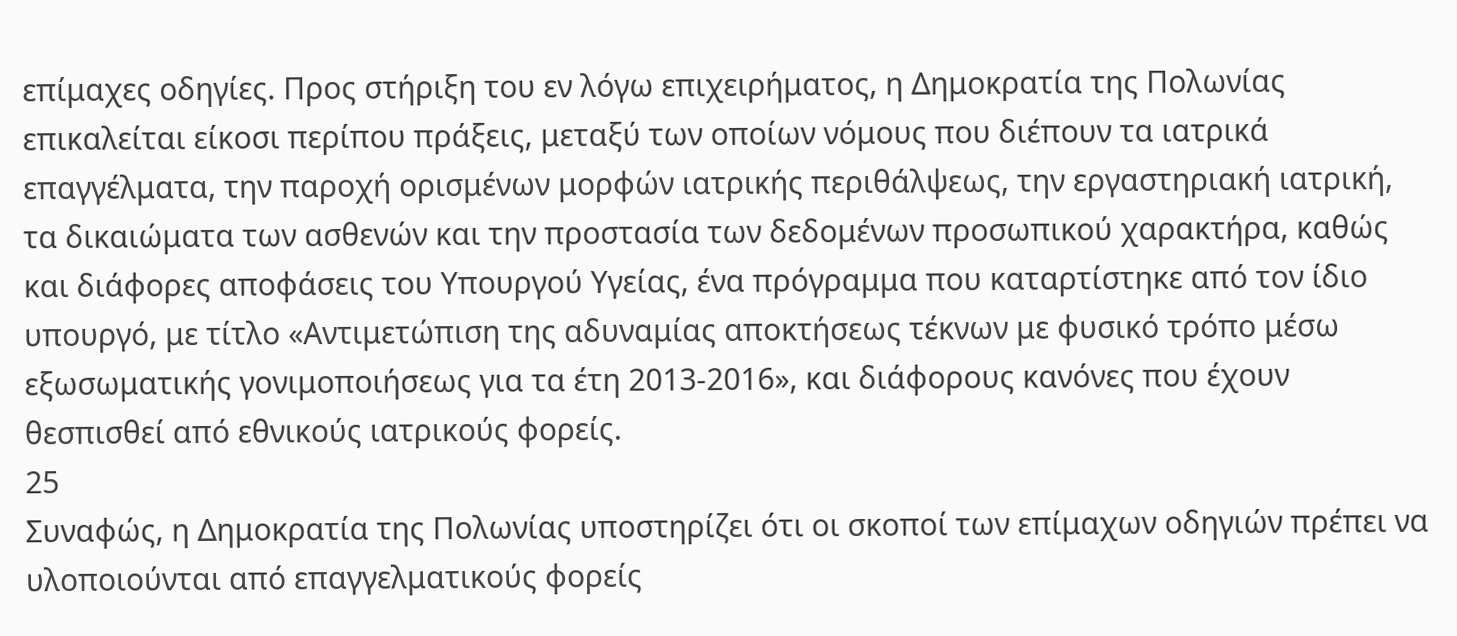επίμαχες οδηγίες. Προς στήριξη του εν λόγω επιχειρήματος, η Δημοκρατία της Πολωνίας επικαλείται είκοσι περίπου πράξεις, μεταξύ των οποίων νόμους που διέπουν τα ιατρικά επαγγέλματα, την παροχή ορισμένων μορφών ιατρικής περιθάλψεως, την εργαστηριακή ιατρική, τα δικαιώματα των ασθενών και την προστασία των δεδομένων προσωπικού χαρακτήρα, καθώς και διάφορες αποφάσεις του Υπουργού Υγείας, ένα πρόγραμμα που καταρτίστηκε από τον ίδιο υπουργό, με τίτλο «Αντιμετώπιση της αδυναμίας αποκτήσεως τέκνων με φυσικό τρόπο μέσω εξωσωματικής γονιμοποιήσεως για τα έτη 2013-2016», και διάφορους κανόνες που έχουν θεσπισθεί από εθνικούς ιατρικούς φορείς.
25
Συναφώς, η Δημοκρατία της Πολωνίας υποστηρίζει ότι οι σκοποί των επίμαχων οδηγιών πρέπει να υλοποιούνται από επαγγελματικούς φορείς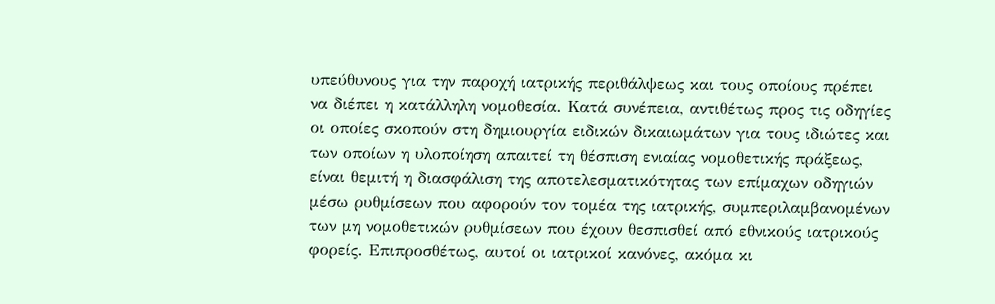υπεύθυνους για την παροχή ιατρικής περιθάλψεως και τους οποίους πρέπει να διέπει η κατάλληλη νομοθεσία. Κατά συνέπεια, αντιθέτως προς τις οδηγίες οι οποίες σκοπούν στη δημιουργία ειδικών δικαιωμάτων για τους ιδιώτες και των οποίων η υλοποίηση απαιτεί τη θέσπιση ενιαίας νομοθετικής πράξεως, είναι θεμιτή η διασφάλιση της αποτελεσματικότητας των επίμαχων οδηγιών μέσω ρυθμίσεων που αφορούν τον τομέα της ιατρικής, συμπεριλαμβανομένων των μη νομοθετικών ρυθμίσεων που έχουν θεσπισθεί από εθνικούς ιατρικούς φορείς. Επιπροσθέτως, αυτοί οι ιατρικοί κανόνες, ακόμα κι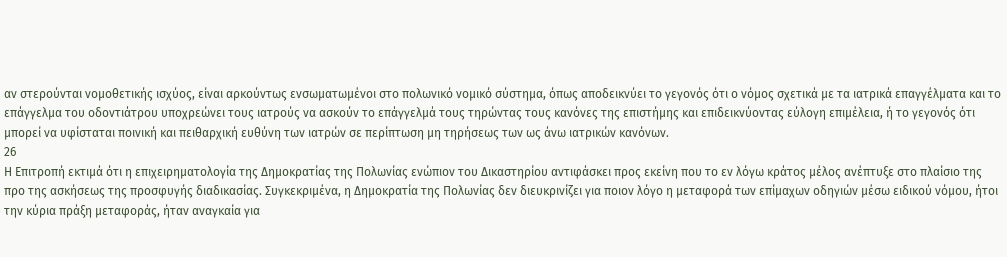αν στερούνται νομοθετικής ισχύος, είναι αρκούντως ενσωματωμένοι στο πολωνικό νομικό σύστημα, όπως αποδεικνύει το γεγονός ότι ο νόμος σχετικά με τα ιατρικά επαγγέλματα και το επάγγελμα του οδοντιάτρου υποχρεώνει τους ιατρούς να ασκούν το επάγγελμά τους τηρώντας τους κανόνες της επιστήμης και επιδεικνύοντας εύλογη επιμέλεια, ή το γεγονός ότι μπορεί να υφίσταται ποινική και πειθαρχική ευθύνη των ιατρών σε περίπτωση μη τηρήσεως των ως άνω ιατρικών κανόνων.
26
Η Επιτροπή εκτιμά ότι η επιχειρηματολογία της Δημοκρατίας της Πολωνίας ενώπιον του Δικαστηρίου αντιφάσκει προς εκείνη που το εν λόγω κράτος μέλος ανέπτυξε στο πλαίσιο της προ της ασκήσεως της προσφυγής διαδικασίας. Συγκεκριμένα, η Δημοκρατία της Πολωνίας δεν διευκρινίζει για ποιον λόγο η μεταφορά των επίμαχων οδηγιών μέσω ειδικού νόμου, ήτοι την κύρια πράξη μεταφοράς, ήταν αναγκαία για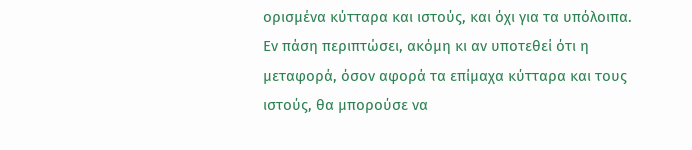ορισμένα κύτταρα και ιστούς, και όχι για τα υπόλοιπα. Εν πάση περιπτώσει, ακόμη κι αν υποτεθεί ότι η μεταφορά, όσον αφορά τα επίμαχα κύτταρα και τους ιστούς, θα μπορούσε να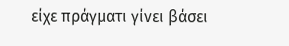είχε πράγματι γίνει βάσει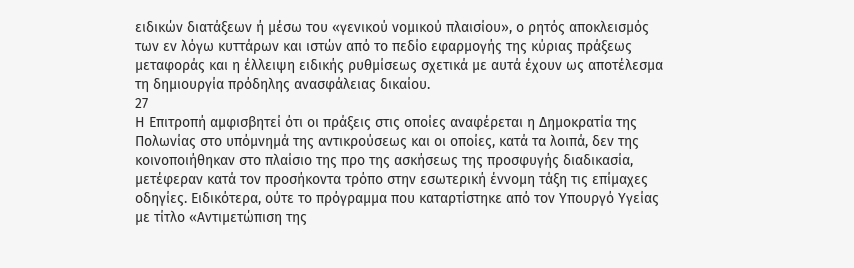ειδικών διατάξεων ή μέσω του «γενικού νομικού πλαισίου», ο ρητός αποκλεισμός των εν λόγω κυττάρων και ιστών από το πεδίο εφαρμογής της κύριας πράξεως μεταφοράς και η έλλειψη ειδικής ρυθμίσεως σχετικά με αυτά έχουν ως αποτέλεσμα τη δημιουργία πρόδηλης ανασφάλειας δικαίου.
27
Η Επιτροπή αμφισβητεί ότι οι πράξεις στις οποίες αναφέρεται η Δημοκρατία της Πολωνίας στο υπόμνημά της αντικρούσεως και οι οποίες, κατά τα λοιπά, δεν της κοινοποιήθηκαν στο πλαίσιο της προ της ασκήσεως της προσφυγής διαδικασία, μετέφεραν κατά τον προσήκοντα τρόπο στην εσωτερική έννομη τάξη τις επίμαχες οδηγίες. Ειδικότερα, ούτε το πρόγραμμα που καταρτίστηκε από τον Υπουργό Υγείας με τίτλο «Αντιμετώπιση της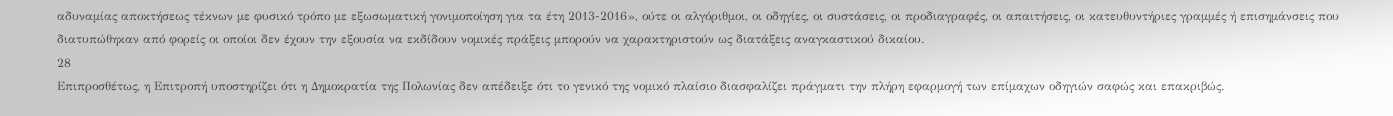αδυναμίας αποκτήσεως τέκνων με φυσικό τρόπο με εξωσωματική γονιμοποίηση για τα έτη 2013-2016», ούτε οι αλγόριθμοι, οι οδηγίες, οι συστάσεις, οι προδιαγραφές, οι απαιτήσεις, οι κατευθυντήριες γραμμές ή επισημάνσεις που διατυπώθηκαν από φορείς οι οποίοι δεν έχουν την εξουσία να εκδίδουν νομικές πράξεις μπορούν να χαρακτηριστούν ως διατάξεις αναγκαστικού δικαίου.
28
Επιπροσθέτως, η Επιτροπή υποστηρίζει ότι η Δημοκρατία της Πολωνίας δεν απέδειξε ότι το γενικό της νομικό πλαίσιο διασφαλίζει πράγματι την πλήρη εφαρμογή των επίμαχων οδηγιών σαφώς και επακριβώς.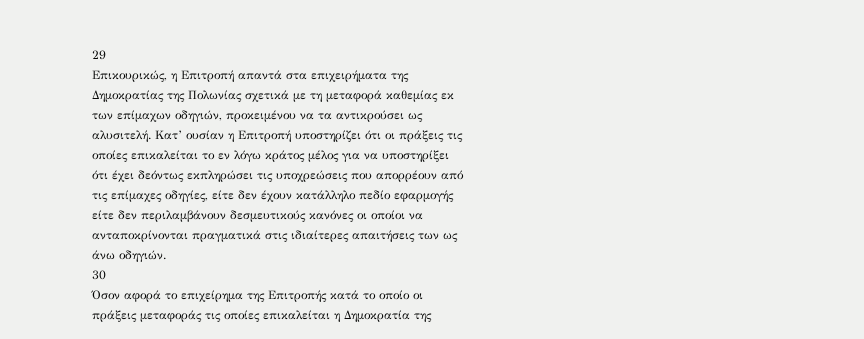29
Επικουρικώς, η Επιτροπή απαντά στα επιχειρήματα της Δημοκρατίας της Πολωνίας σχετικά με τη μεταφορά καθεμίας εκ των επίμαχων οδηγιών, προκειμένου να τα αντικρούσει ως αλυσιτελή. Κατ’ ουσίαν η Επιτροπή υποστηρίζει ότι οι πράξεις τις οποίες επικαλείται το εν λόγω κράτος μέλος για να υποστηρίξει ότι έχει δεόντως εκπληρώσει τις υποχρεώσεις που απορρέουν από τις επίμαχες οδηγίες, είτε δεν έχουν κατάλληλο πεδίο εφαρμογής είτε δεν περιλαμβάνουν δεσμευτικούς κανόνες οι οποίοι να ανταποκρίνονται πραγματικά στις ιδιαίτερες απαιτήσεις των ως άνω οδηγιών.
30
Όσον αφορά το επιχείρημα της Επιτροπής κατά το οποίο οι πράξεις μεταφοράς τις οποίες επικαλείται η Δημοκρατία της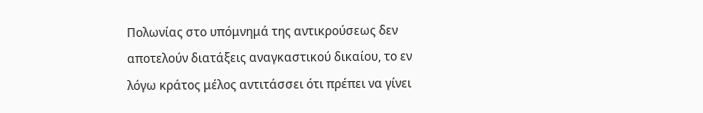Πολωνίας στο υπόμνημά της αντικρούσεως δεν αποτελούν διατάξεις αναγκαστικού δικαίου, το εν λόγω κράτος μέλος αντιτάσσει ότι πρέπει να γίνει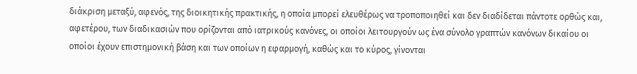διάκριση μεταξύ, αφενός, της διοικητικής πρακτικής, η οποία μπορεί ελευθέρως να τροποποιηθεί και δεν διαδίδεται πάντοτε ορθώς και, αφετέρου, των διαδικασιών που ορίζονται από ιατρικούς κανόνες, οι οποίοι λειτουργούν ως ένα σύνολο γραπτών κανόνων δικαίου οι οποίοι έχουν επιστημονική βάση και των οποίων η εφαρμογή, καθώς και το κύρος, γίνονται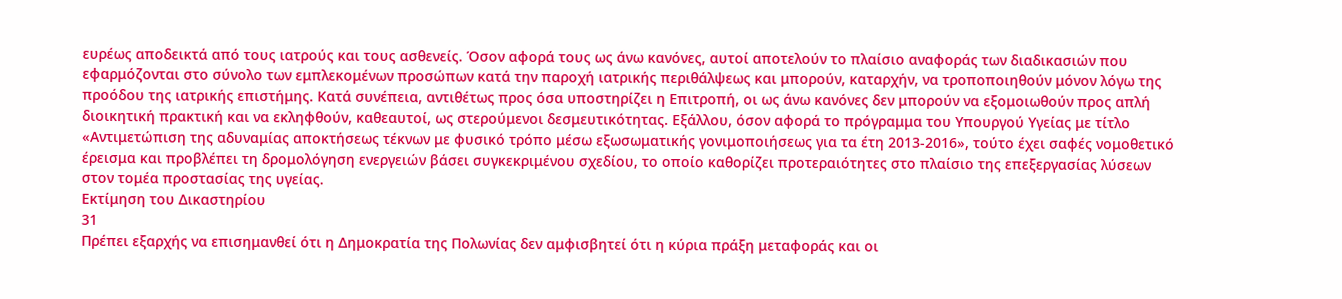ευρέως αποδεικτά από τους ιατρούς και τους ασθενείς. Όσον αφορά τους ως άνω κανόνες, αυτοί αποτελούν το πλαίσιο αναφοράς των διαδικασιών που εφαρμόζονται στο σύνολο των εμπλεκομένων προσώπων κατά την παροχή ιατρικής περιθάλψεως και μπορούν, καταρχήν, να τροποποιηθούν μόνον λόγω της προόδου της ιατρικής επιστήμης. Κατά συνέπεια, αντιθέτως προς όσα υποστηρίζει η Επιτροπή, οι ως άνω κανόνες δεν μπορούν να εξομοιωθούν προς απλή διοικητική πρακτική και να εκληφθούν, καθεαυτοί, ως στερούμενοι δεσμευτικότητας. Εξάλλου, όσον αφορά το πρόγραμμα του Υπουργού Υγείας με τίτλο «Αντιμετώπιση της αδυναμίας αποκτήσεως τέκνων με φυσικό τρόπο μέσω εξωσωματικής γονιμοποιήσεως για τα έτη 2013-2016», τούτο έχει σαφές νομοθετικό έρεισμα και προβλέπει τη δρομολόγηση ενεργειών βάσει συγκεκριμένου σχεδίου, το οποίο καθορίζει προτεραιότητες στο πλαίσιο της επεξεργασίας λύσεων στον τομέα προστασίας της υγείας.
Εκτίμηση του Δικαστηρίου
31
Πρέπει εξαρχής να επισημανθεί ότι η Δημοκρατία της Πολωνίας δεν αμφισβητεί ότι η κύρια πράξη μεταφοράς και οι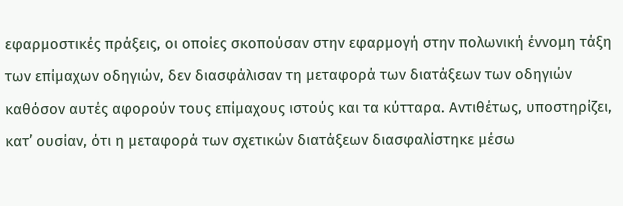εφαρμοστικές πράξεις, οι οποίες σκοπούσαν στην εφαρμογή στην πολωνική έννομη τάξη των επίμαχων οδηγιών, δεν διασφάλισαν τη μεταφορά των διατάξεων των οδηγιών καθόσον αυτές αφορούν τους επίμαχους ιστούς και τα κύτταρα. Αντιθέτως, υποστηρίζει, κατ’ ουσίαν, ότι η μεταφορά των σχετικών διατάξεων διασφαλίστηκε μέσω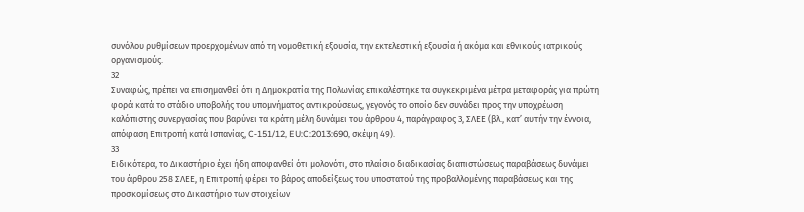συνόλου ρυθμίσεων προερχομένων από τη νομοθετική εξουσία, την εκτελεστική εξουσία ή ακόμα και εθνικούς ιατρικούς οργανισμούς.
32
Συναφώς, πρέπει να επισημανθεί ότι η Δημοκρατία της Πολωνίας επικαλέστηκε τα συγκεκριμένα μέτρα μεταφοράς για πρώτη φορά κατά το στάδιο υποβολής του υπομνήματος αντικρούσεως, γεγονός το οποίο δεν συνάδει προς την υποχρέωση καλόπιστης συνεργασίας που βαρύνει τα κράτη μέλη δυνάμει του άρθρου 4, παράγραφος 3, ΣΛΕΕ (βλ., κατ’ αυτήν την έννοια, απόφαση Επιτροπή κατά Ισπανίας, C‑151/12, EU:C:2013:690, σκέψη 49).
33
Ειδικότερα, το Δικαστήριο έχει ήδη αποφανθεί ότι μολονότι, στο πλαίσιο διαδικασίας διαπιστώσεως παραβάσεως δυνάμει του άρθρου 258 ΣΛΕΕ, η Επιτροπή φέρει το βάρος αποδείξεως του υποστατού της προβαλλομένης παραβάσεως και της προσκομίσεως στο Δικαστήριο των στοιχείων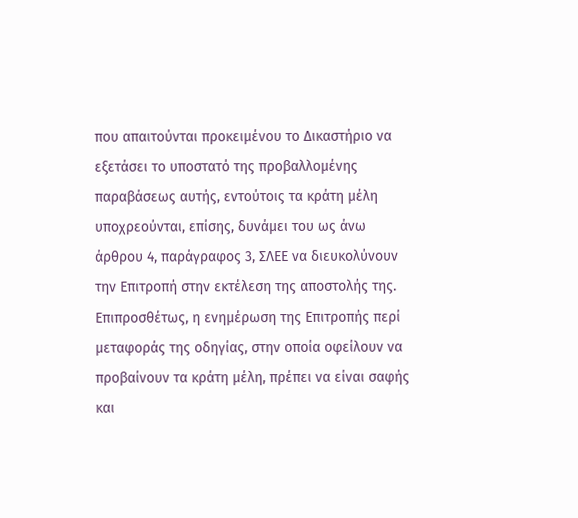που απαιτούνται προκειμένου το Δικαστήριο να εξετάσει το υποστατό της προβαλλομένης παραβάσεως αυτής, εντούτοις τα κράτη μέλη υποχρεούνται, επίσης, δυνάμει του ως άνω άρθρου 4, παράγραφος 3, ΣΛΕΕ να διευκολύνουν την Επιτροπή στην εκτέλεση της αποστολής της. Επιπροσθέτως, η ενημέρωση της Επιτροπής περί μεταφοράς της οδηγίας, στην οποία οφείλουν να προβαίνουν τα κράτη μέλη, πρέπει να είναι σαφής και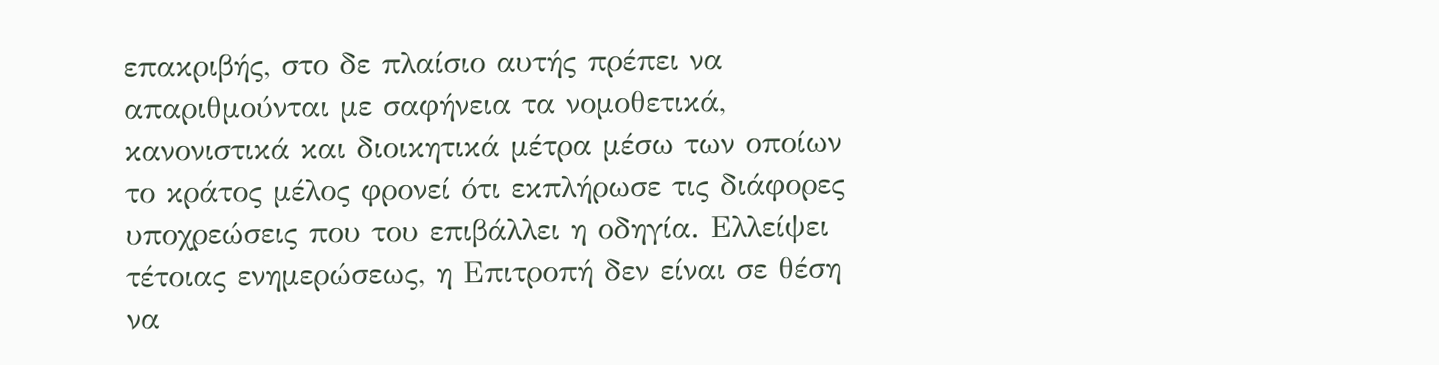επακριβής, στο δε πλαίσιο αυτής πρέπει να απαριθμούνται με σαφήνεια τα νομοθετικά, κανονιστικά και διοικητικά μέτρα μέσω των οποίων το κράτος μέλος φρονεί ότι εκπλήρωσε τις διάφορες υποχρεώσεις που του επιβάλλει η οδηγία. Ελλείψει τέτοιας ενημερώσεως, η Επιτροπή δεν είναι σε θέση να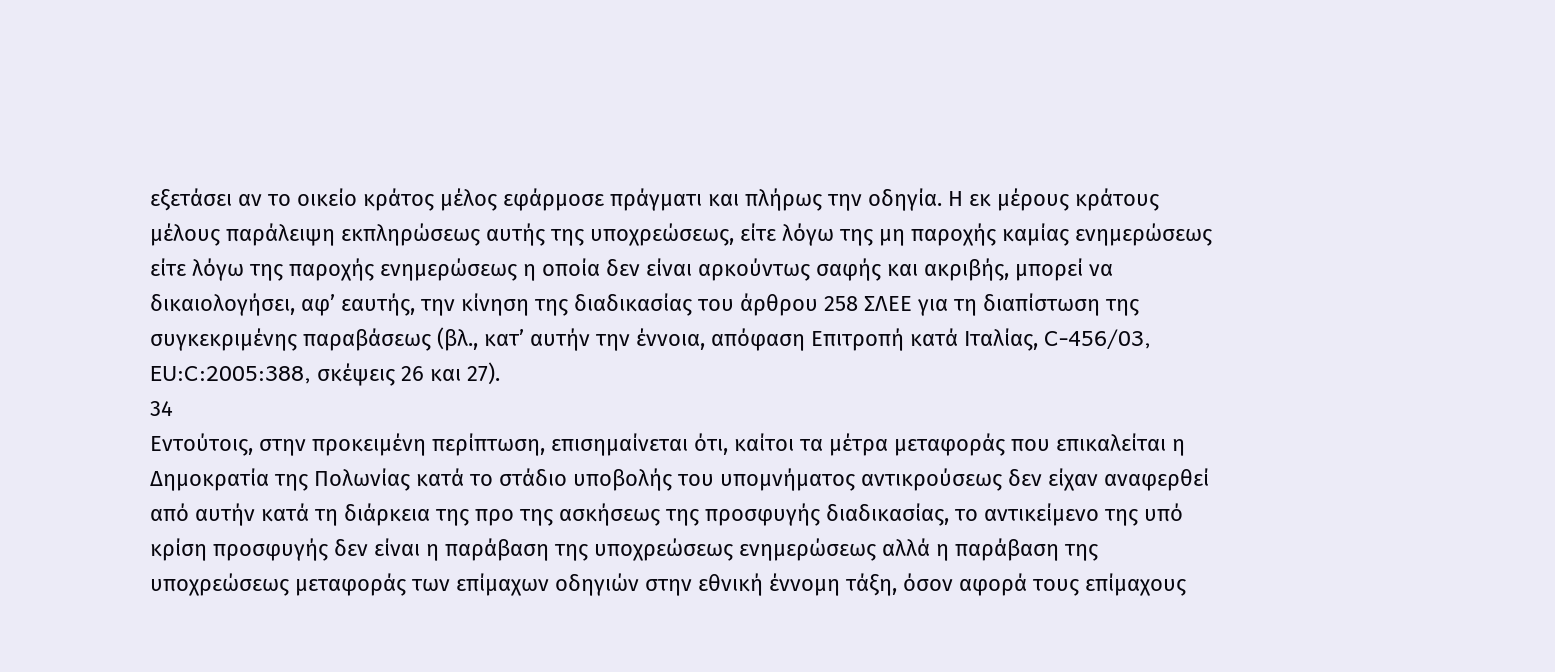εξετάσει αν το οικείο κράτος μέλος εφάρμοσε πράγματι και πλήρως την οδηγία. Η εκ μέρους κράτους μέλους παράλειψη εκπληρώσεως αυτής της υποχρεώσεως, είτε λόγω της μη παροχής καμίας ενημερώσεως είτε λόγω της παροχής ενημερώσεως η οποία δεν είναι αρκούντως σαφής και ακριβής, μπορεί να δικαιολογήσει, αφ’ εαυτής, την κίνηση της διαδικασίας του άρθρου 258 ΣΛΕΕ για τη διαπίστωση της συγκεκριμένης παραβάσεως (βλ., κατ’ αυτήν την έννοια, απόφαση Επιτροπή κατά Ιταλίας, C‑456/03, EU:C:2005:388, σκέψεις 26 και 27).
34
Εντούτοις, στην προκειμένη περίπτωση, επισημαίνεται ότι, καίτοι τα μέτρα μεταφοράς που επικαλείται η Δημοκρατία της Πολωνίας κατά το στάδιο υποβολής του υπομνήματος αντικρούσεως δεν είχαν αναφερθεί από αυτήν κατά τη διάρκεια της προ της ασκήσεως της προσφυγής διαδικασίας, το αντικείμενο της υπό κρίση προσφυγής δεν είναι η παράβαση της υποχρεώσεως ενημερώσεως αλλά η παράβαση της υποχρεώσεως μεταφοράς των επίμαχων οδηγιών στην εθνική έννομη τάξη, όσον αφορά τους επίμαχους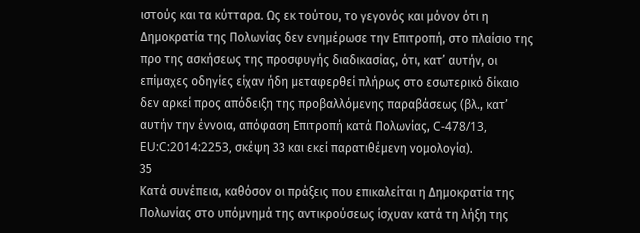ιστούς και τα κύτταρα. Ως εκ τούτου, το γεγονός και μόνον ότι η Δημοκρατία της Πολωνίας δεν ενημέρωσε την Επιτροπή, στο πλαίσιο της προ της ασκήσεως της προσφυγής διαδικασίας, ότι, κατ’ αυτήν, οι επίμαχες οδηγίες είχαν ήδη μεταφερθεί πλήρως στο εσωτερικό δίκαιο δεν αρκεί προς απόδειξη της προβαλλόμενης παραβάσεως (βλ., κατ’ αυτήν την έννοια, απόφαση Επιτροπή κατά Πολωνίας, C‑478/13, EU:C:2014:2253, σκέψη 33 και εκεί παρατιθέμενη νομολογία).
35
Κατά συνέπεια, καθόσον οι πράξεις που επικαλείται η Δημοκρατία της Πολωνίας στο υπόμνημά της αντικρούσεως ίσχυαν κατά τη λήξη της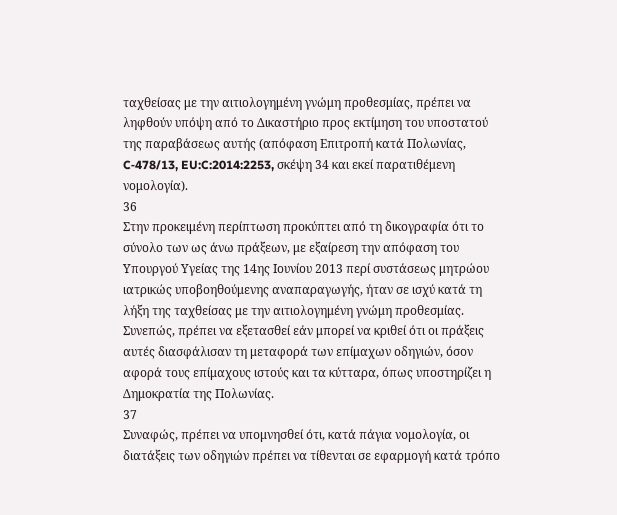ταχθείσας με την αιτιολογημένη γνώμη προθεσμίας, πρέπει να ληφθούν υπόψη από το Δικαστήριο προς εκτίμηση του υποστατού της παραβάσεως αυτής (απόφαση Επιτροπή κατά Πολωνίας, C‑478/13, EU:C:2014:2253, σκέψη 34 και εκεί παρατιθέμενη νομολογία).
36
Στην προκειμένη περίπτωση προκύπτει από τη δικογραφία ότι το σύνολο των ως άνω πράξεων, με εξαίρεση την απόφαση του Υπουργού Υγείας της 14ης Ιουνίου 2013 περί συστάσεως μητρώου ιατρικώς υποβοηθούμενης αναπαραγωγής, ήταν σε ισχύ κατά τη λήξη της ταχθείσας με την αιτιολογημένη γνώμη προθεσμίας. Συνεπώς, πρέπει να εξετασθεί εάν μπορεί να κριθεί ότι οι πράξεις αυτές διασφάλισαν τη μεταφορά των επίμαχων οδηγιών, όσον αφορά τους επίμαχους ιστούς και τα κύτταρα, όπως υποστηρίζει η Δημοκρατία της Πολωνίας.
37
Συναφώς, πρέπει να υπομνησθεί ότι, κατά πάγια νομολογία, οι διατάξεις των οδηγιών πρέπει να τίθενται σε εφαρμογή κατά τρόπο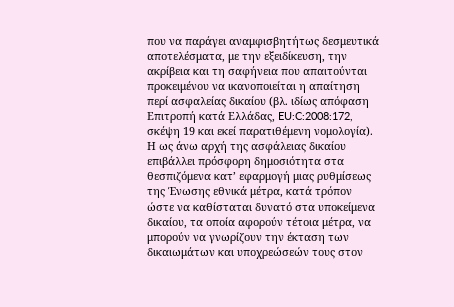που να παράγει αναμφισβητήτως δεσμευτικά αποτελέσματα, με την εξειδίκευση, την ακρίβεια και τη σαφήνεια που απαιτούνται προκειμένου να ικανοποιείται η απαίτηση περί ασφαλείας δικαίου (βλ. ιδίως απόφαση Επιτροπή κατά Ελλάδας, EU:C:2008:172, σκέψη 19 και εκεί παρατιθέμενη νομολογία). Η ως άνω αρχή της ασφάλειας δικαίου επιβάλλει πρόσφορη δημοσιότητα στα θεσπιζόμενα κατ’ εφαρμογή μιας ρυθμίσεως της Ένωσης εθνικά μέτρα, κατά τρόπον ώστε να καθίσταται δυνατό στα υποκείμενα δικαίου, τα οποία αφορούν τέτοια μέτρα, να μπορούν να γνωρίζουν την έκταση των δικαιωμάτων και υποχρεώσεών τους στον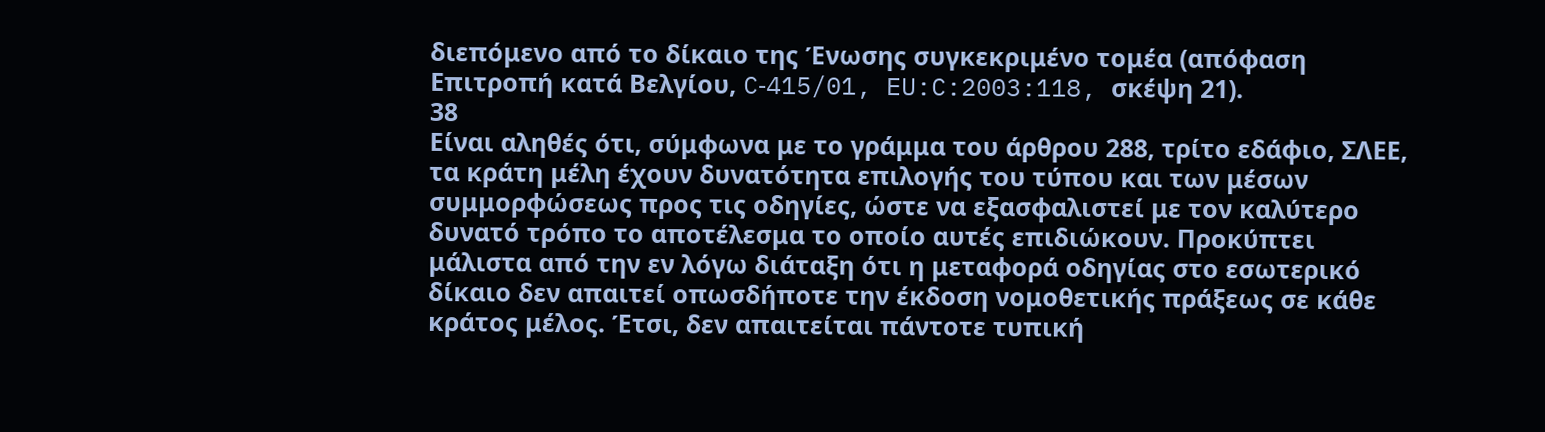διεπόμενο από το δίκαιο της Ένωσης συγκεκριμένο τομέα (απόφαση Επιτροπή κατά Βελγίου, C‑415/01, EU:C:2003:118, σκέψη 21).
38
Είναι αληθές ότι, σύμφωνα με το γράμμα του άρθρου 288, τρίτο εδάφιο, ΣΛΕΕ, τα κράτη μέλη έχουν δυνατότητα επιλογής του τύπου και των μέσων συμμορφώσεως προς τις οδηγίες, ώστε να εξασφαλιστεί με τον καλύτερο δυνατό τρόπο το αποτέλεσμα το οποίο αυτές επιδιώκουν. Προκύπτει μάλιστα από την εν λόγω διάταξη ότι η μεταφορά οδηγίας στο εσωτερικό δίκαιο δεν απαιτεί οπωσδήποτε την έκδοση νομοθετικής πράξεως σε κάθε κράτος μέλος. Έτσι, δεν απαιτείται πάντοτε τυπική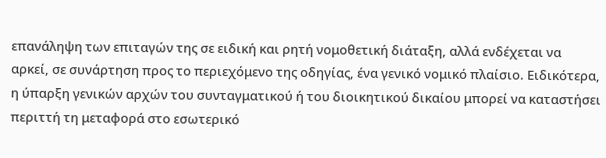επανάληψη των επιταγών της σε ειδική και ρητή νομοθετική διάταξη, αλλά ενδέχεται να αρκεί, σε συνάρτηση προς το περιεχόμενο της οδηγίας, ένα γενικό νομικό πλαίσιο. Ειδικότερα, η ύπαρξη γενικών αρχών του συνταγματικού ή του διοικητικού δικαίου μπορεί να καταστήσει περιττή τη μεταφορά στο εσωτερικό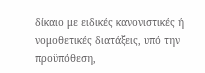δίκαιο με ειδικές κανονιστικές ή νομοθετικές διατάξεις, υπό την προϋπόθεση,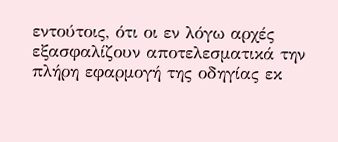εντούτοις, ότι οι εν λόγω αρχές εξασφαλίζουν αποτελεσματικά την πλήρη εφαρμογή της οδηγίας εκ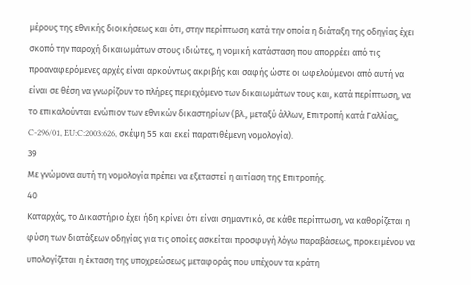μέρους της εθνικής διοικήσεως και ότι, στην περίπτωση κατά την οποία η διάταξη της οδηγίας έχει σκοπό την παροχή δικαιωμάτων στους ιδιώτες, η νομική κατάσταση που απορρέει από τις προαναφερόμενες αρχές είναι αρκούντως ακριβής και σαφής ώστε οι ωφελούμενοι από αυτή να είναι σε θέση να γνωρίζουν το πλήρες περιεχόμενο των δικαιωμάτων τους και, κατά περίπτωση, να το επικαλούνται ενώπιον των εθνικών δικαστηρίων (βλ., μεταξύ άλλων, Επιτροπή κατά Γαλλίας, C‑296/01, EU:C:2003:626, σκέψη 55 και εκεί παρατιθέμενη νομολογία).
39
Με γνώμονα αυτή τη νομολογία πρέπει να εξεταστεί η αιτίαση της Επιτροπής.
40
Καταρχάς, το Δικαστήριο έχει ήδη κρίνει ότι είναι σημαντικό, σε κάθε περίπτωση, να καθορίζεται η φύση των διατάξεων οδηγίας για τις οποίες ασκείται προσφυγή λόγω παραβάσεως, προκειμένου να υπολογίζεται η έκταση της υποχρεώσεως μεταφοράς που υπέχουν τα κράτη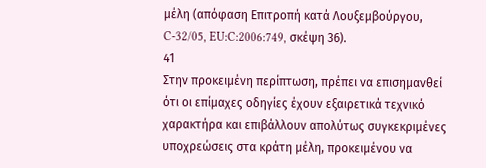μέλη (απόφαση Επιτροπή κατά Λουξεμβούργου, C‑32/05, EU:C:2006:749, σκέψη 36).
41
Στην προκειμένη περίπτωση, πρέπει να επισημανθεί ότι οι επίμαχες οδηγίες έχουν εξαιρετικά τεχνικό χαρακτήρα και επιβάλλουν απολύτως συγκεκριμένες υποχρεώσεις στα κράτη μέλη, προκειμένου να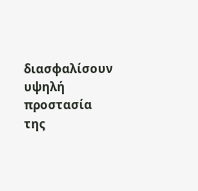διασφαλίσουν υψηλή προστασία της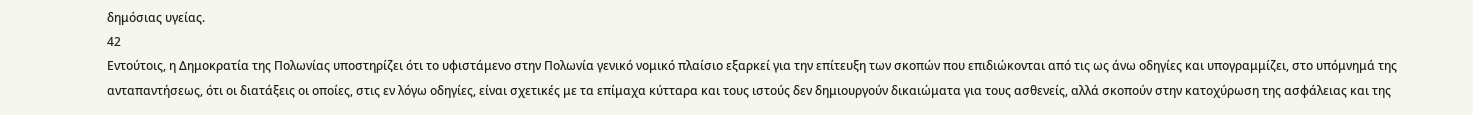δημόσιας υγείας.
42
Εντούτοις, η Δημοκρατία της Πολωνίας υποστηρίζει ότι το υφιστάμενο στην Πολωνία γενικό νομικό πλαίσιο εξαρκεί για την επίτευξη των σκοπών που επιδιώκονται από τις ως άνω οδηγίες και υπογραμμίζει, στο υπόμνημά της ανταπαντήσεως, ότι οι διατάξεις οι οποίες, στις εν λόγω οδηγίες, είναι σχετικές με τα επίμαχα κύτταρα και τους ιστούς δεν δημιουργούν δικαιώματα για τους ασθενείς, αλλά σκοπούν στην κατοχύρωση της ασφάλειας και της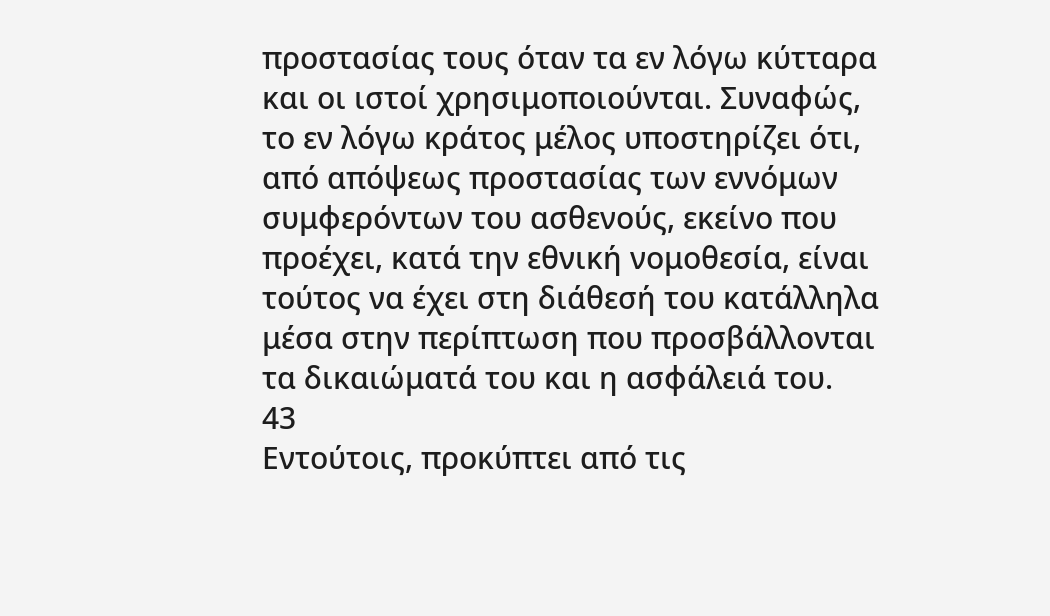προστασίας τους όταν τα εν λόγω κύτταρα και οι ιστοί χρησιμοποιούνται. Συναφώς, το εν λόγω κράτος μέλος υποστηρίζει ότι, από απόψεως προστασίας των εννόμων συμφερόντων του ασθενούς, εκείνο που προέχει, κατά την εθνική νομοθεσία, είναι τούτος να έχει στη διάθεσή του κατάλληλα μέσα στην περίπτωση που προσβάλλονται τα δικαιώματά του και η ασφάλειά του.
43
Εντούτοις, προκύπτει από τις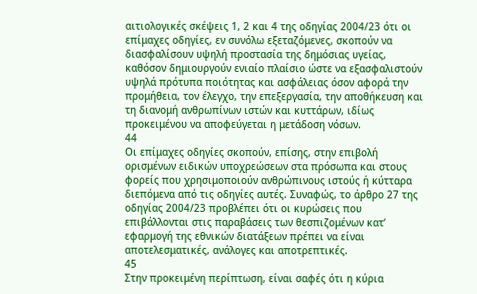αιτιολογικές σκέψεις 1, 2 και 4 της οδηγίας 2004/23 ότι οι επίμαχες οδηγίες, εν συνόλω εξεταζόμενες, σκοπούν να διασφαλίσουν υψηλή προστασία της δημόσιας υγείας, καθόσον δημιουργούν ενιαίο πλαίσιο ώστε να εξασφαλιστούν υψηλά πρότυπα ποιότητας και ασφάλειας όσον αφορά την προμήθεια, τον έλεγχο, την επεξεργασία, την αποθήκευση και τη διανομή ανθρωπίνων ιστών και κυττάρων, ιδίως προκειμένου να αποφεύγεται η μετάδοση νόσων.
44
Οι επίμαχες οδηγίες σκοπούν, επίσης, στην επιβολή ορισμένων ειδικών υποχρεώσεων στα πρόσωπα και στους φορείς που χρησιμοποιούν ανθρώπινους ιστούς ή κύτταρα διεπόμενα από τις οδηγίες αυτές. Συναφώς, το άρθρο 27 της οδηγίας 2004/23 προβλέπει ότι οι κυρώσεις που επιβάλλονται στις παραβάσεις των θεσπιζομένων κατ’ εφαρμογή της εθνικών διατάξεων πρέπει να είναι αποτελεσματικές, ανάλογες και αποτρεπτικές.
45
Στην προκειμένη περίπτωση, είναι σαφές ότι η κύρια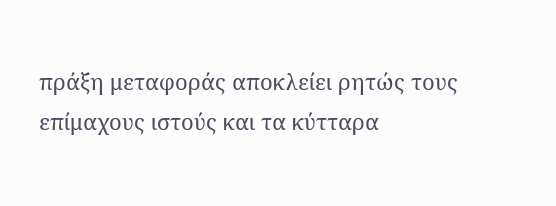πράξη μεταφοράς αποκλείει ρητώς τους επίμαχους ιστούς και τα κύτταρα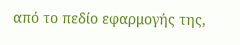από το πεδίο εφαρμογής της,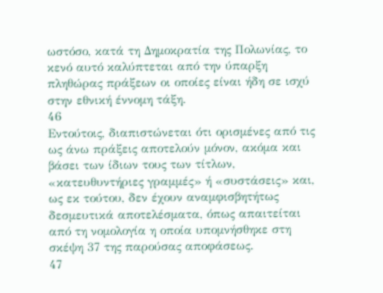ωστόσο, κατά τη Δημοκρατία της Πολωνίας, το κενό αυτό καλύπτεται από την ύπαρξη πληθώρας πράξεων οι οποίες είναι ήδη σε ισχύ στην εθνική έννομη τάξη.
46
Εντούτοις, διαπιστώνεται ότι ορισμένες από τις ως άνω πράξεις αποτελούν μόνον, ακόμα και βάσει των ίδιων τους των τίτλων, «κατευθυντήριες γραμμές» ή «συστάσεις» και, ως εκ τούτου, δεν έχουν αναμφισβητήτως δεσμευτικά αποτελέσματα, όπως απαιτείται από τη νομολογία η οποία υπομνήσθηκε στη σκέψη 37 της παρούσας αποφάσεως.
47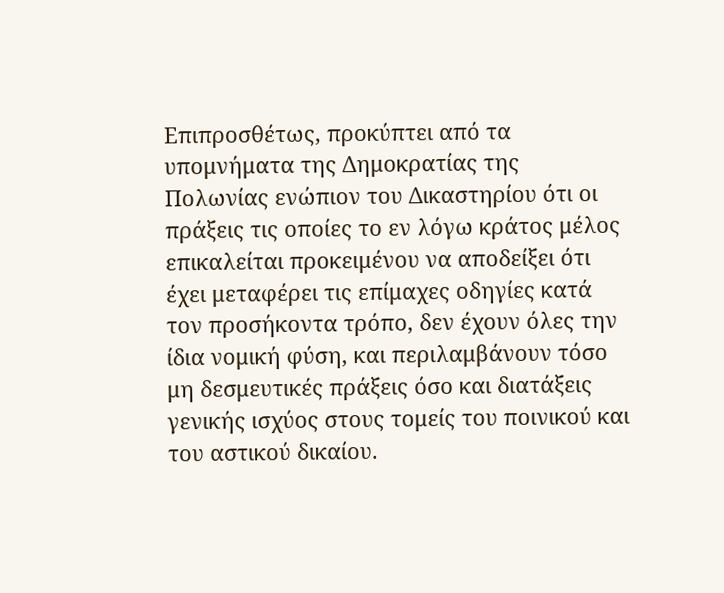Επιπροσθέτως, προκύπτει από τα υπομνήματα της Δημοκρατίας της Πολωνίας ενώπιον του Δικαστηρίου ότι οι πράξεις τις οποίες το εν λόγω κράτος μέλος επικαλείται προκειμένου να αποδείξει ότι έχει μεταφέρει τις επίμαχες οδηγίες κατά τον προσήκοντα τρόπο, δεν έχουν όλες την ίδια νομική φύση, και περιλαμβάνουν τόσο μη δεσμευτικές πράξεις όσο και διατάξεις γενικής ισχύος στους τομείς του ποινικού και του αστικού δικαίου.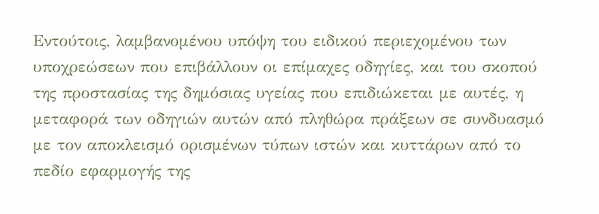Εντούτοις, λαμβανομένου υπόψη του ειδικού περιεχομένου των υποχρεώσεων που επιβάλλουν οι επίμαχες οδηγίες, και του σκοπού της προστασίας της δημόσιας υγείας που επιδιώκεται με αυτές, η μεταφορά των οδηγιών αυτών από πληθώρα πράξεων σε συνδυασμό με τον αποκλεισμό ορισμένων τύπων ιστών και κυττάρων από το πεδίο εφαρμογής της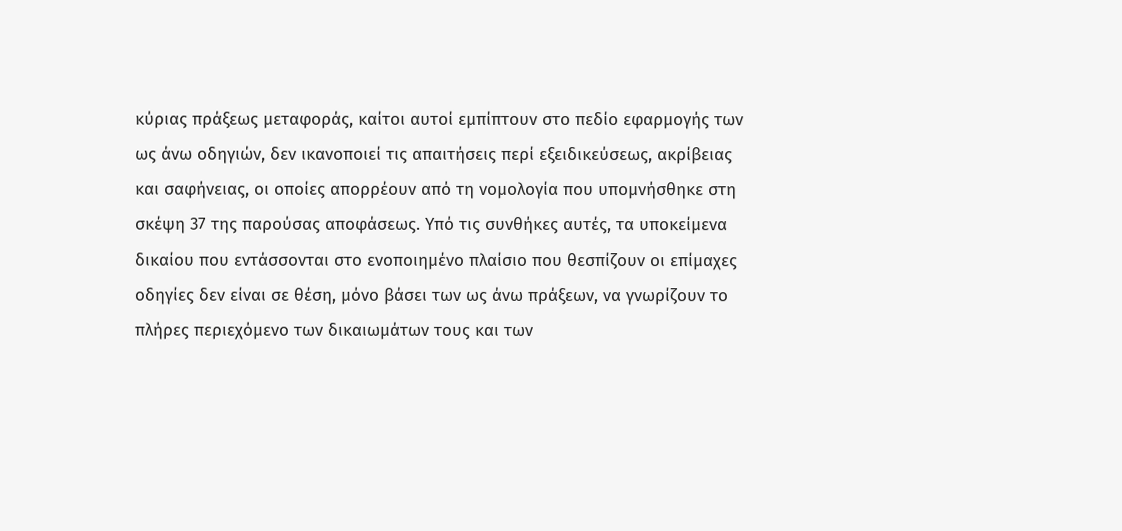κύριας πράξεως μεταφοράς, καίτοι αυτοί εμπίπτουν στο πεδίο εφαρμογής των ως άνω οδηγιών, δεν ικανοποιεί τις απαιτήσεις περί εξειδικεύσεως, ακρίβειας και σαφήνειας, οι οποίες απορρέουν από τη νομολογία που υπομνήσθηκε στη σκέψη 37 της παρούσας αποφάσεως. Υπό τις συνθήκες αυτές, τα υποκείμενα δικαίου που εντάσσονται στο ενοποιημένο πλαίσιο που θεσπίζουν οι επίμαχες οδηγίες δεν είναι σε θέση, μόνο βάσει των ως άνω πράξεων, να γνωρίζουν το πλήρες περιεχόμενο των δικαιωμάτων τους και των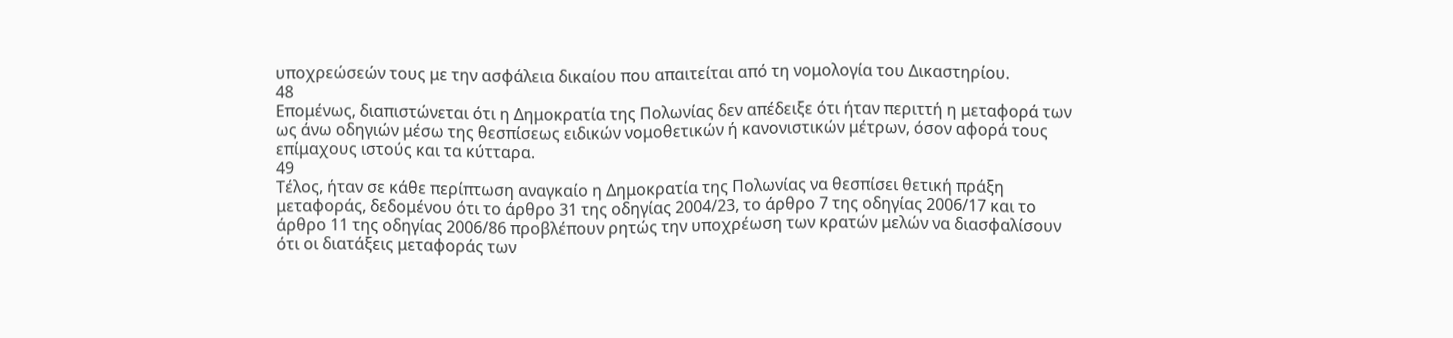υποχρεώσεών τους με την ασφάλεια δικαίου που απαιτείται από τη νομολογία του Δικαστηρίου.
48
Επομένως, διαπιστώνεται ότι η Δημοκρατία της Πολωνίας δεν απέδειξε ότι ήταν περιττή η μεταφορά των ως άνω οδηγιών μέσω της θεσπίσεως ειδικών νομοθετικών ή κανονιστικών μέτρων, όσον αφορά τους επίμαχους ιστούς και τα κύτταρα.
49
Τέλος, ήταν σε κάθε περίπτωση αναγκαίο η Δημοκρατία της Πολωνίας να θεσπίσει θετική πράξη μεταφοράς, δεδομένου ότι το άρθρο 31 της οδηγίας 2004/23, το άρθρο 7 της οδηγίας 2006/17 και το άρθρο 11 της οδηγίας 2006/86 προβλέπουν ρητώς την υποχρέωση των κρατών μελών να διασφαλίσουν ότι οι διατάξεις μεταφοράς των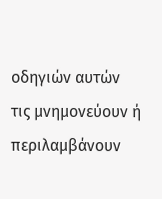οδηγιών αυτών τις μνημονεύουν ή περιλαμβάνουν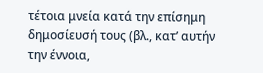τέτοια μνεία κατά την επίσημη δημοσίευσή τους (βλ., κατ’ αυτήν την έννοια,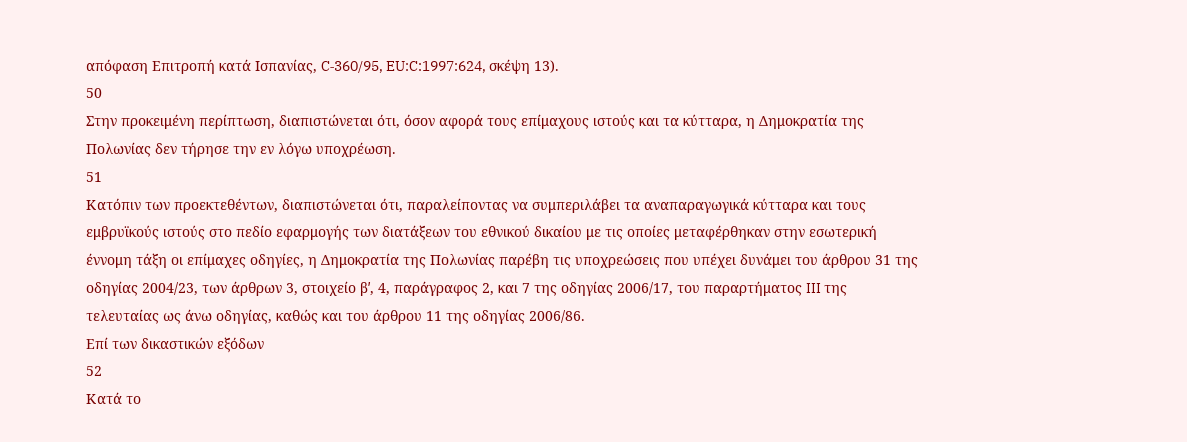απόφαση Επιτροπή κατά Ισπανίας, C‑360/95, EU:C:1997:624, σκέψη 13).
50
Στην προκειμένη περίπτωση, διαπιστώνεται ότι, όσον αφορά τους επίμαχους ιστούς και τα κύτταρα, η Δημοκρατία της Πολωνίας δεν τήρησε την εν λόγω υποχρέωση.
51
Κατόπιν των προεκτεθέντων, διαπιστώνεται ότι, παραλείποντας να συμπεριλάβει τα αναπαραγωγικά κύτταρα και τους εμβρυϊκούς ιστούς στο πεδίο εφαρμογής των διατάξεων του εθνικού δικαίου με τις οποίες μεταφέρθηκαν στην εσωτερική έννομη τάξη οι επίμαχες οδηγίες, η Δημοκρατία της Πολωνίας παρέβη τις υποχρεώσεις που υπέχει δυνάμει του άρθρου 31 της οδηγίας 2004/23, των άρθρων 3, στοιχείο βʹ, 4, παράγραφος 2, και 7 της οδηγίας 2006/17, του παραρτήματος III της τελευταίας ως άνω οδηγίας, καθώς και του άρθρου 11 της οδηγίας 2006/86.
Επί των δικαστικών εξόδων
52
Κατά το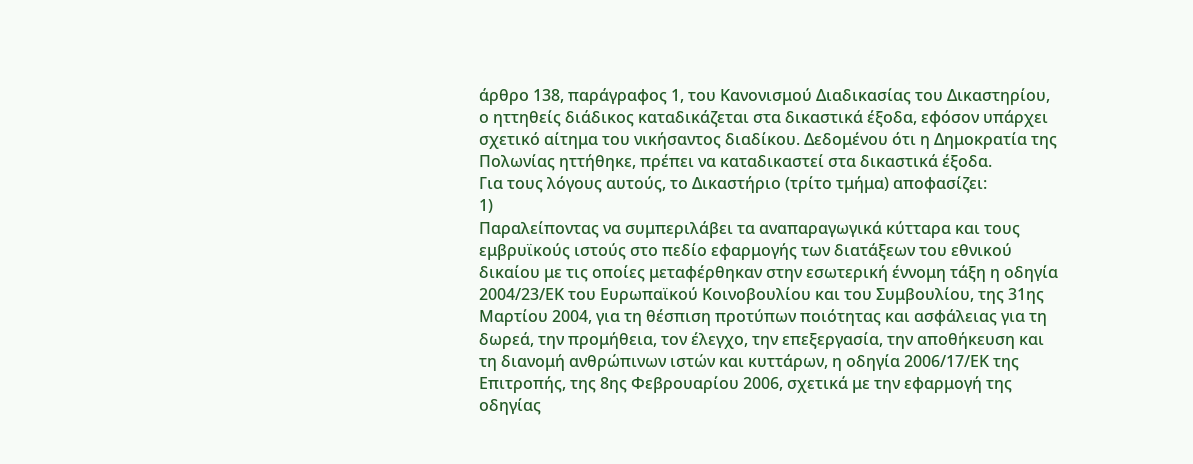άρθρο 138, παράγραφος 1, του Κανονισμού Διαδικασίας του Δικαστηρίου, ο ηττηθείς διάδικος καταδικάζεται στα δικαστικά έξοδα, εφόσον υπάρχει σχετικό αίτημα του νικήσαντος διαδίκου. Δεδομένου ότι η Δημοκρατία της Πολωνίας ηττήθηκε, πρέπει να καταδικαστεί στα δικαστικά έξοδα.
Για τους λόγους αυτούς, το Δικαστήριο (τρίτο τμήμα) αποφασίζει:
1)
Παραλείποντας να συμπεριλάβει τα αναπαραγωγικά κύτταρα και τους εμβρυϊκούς ιστούς στο πεδίο εφαρμογής των διατάξεων του εθνικού δικαίου με τις οποίες μεταφέρθηκαν στην εσωτερική έννομη τάξη η οδηγία 2004/23/ΕΚ του Ευρωπαϊκού Κοινοβουλίου και του Συμβουλίου, της 31ης Μαρτίου 2004, για τη θέσπιση προτύπων ποιότητας και ασφάλειας για τη δωρεά, την προμήθεια, τον έλεγχο, την επεξεργασία, την αποθήκευση και τη διανομή ανθρώπινων ιστών και κυττάρων, η οδηγία 2006/17/ΕΚ της Επιτροπής, της 8ης Φεβρουαρίου 2006, σχετικά με την εφαρμογή της οδηγίας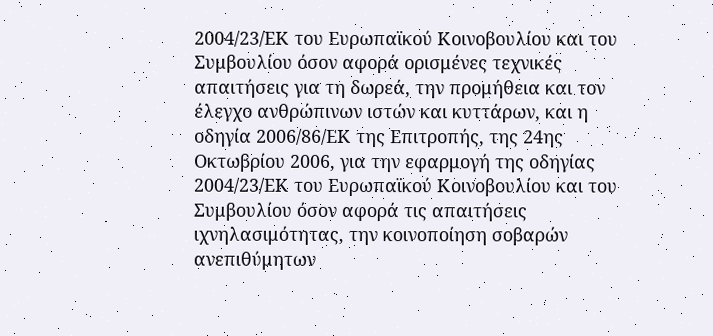2004/23/ΕΚ του Ευρωπαϊκού Κοινοβουλίου και του Συμβουλίου όσον αφορά ορισμένες τεχνικές απαιτήσεις για τη δωρεά, την προμήθεια και τον έλεγχο ανθρώπινων ιστών και κυττάρων, και η οδηγία 2006/86/ΕΚ της Επιτροπής, της 24ης Οκτωβρίου 2006, για την εφαρμογή της οδηγίας 2004/23/ΕΚ του Ευρωπαϊκού Κοινοβουλίου και του Συμβουλίου όσον αφορά τις απαιτήσεις ιχνηλασιμότητας, την κοινοποίηση σοβαρών ανεπιθύμητων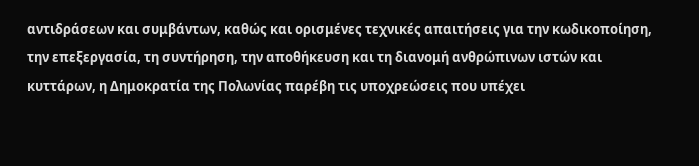αντιδράσεων και συμβάντων, καθώς και ορισμένες τεχνικές απαιτήσεις για την κωδικοποίηση, την επεξεργασία, τη συντήρηση, την αποθήκευση και τη διανομή ανθρώπινων ιστών και κυττάρων, η Δημοκρατία της Πολωνίας παρέβη τις υποχρεώσεις που υπέχει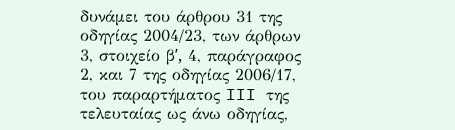δυνάμει του άρθρου 31 της οδηγίας 2004/23, των άρθρων 3, στοιχείο βʹ, 4, παράγραφος 2, και 7 της οδηγίας 2006/17, του παραρτήματος III της τελευταίας ως άνω οδηγίας,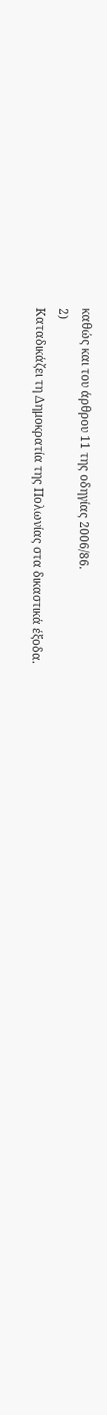καθώς και του άρθρου 11 της οδηγίας 2006/86.
2)
Καταδικάζει τη Δημοκρατία της Πολωνίας στα δικαστικά έξοδα.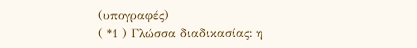(υπογραφές)
( *1 ) Γλώσσα διαδικασίας: η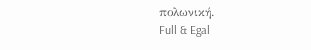πολωνική.
Full & Egal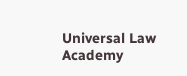Universal Law Academy